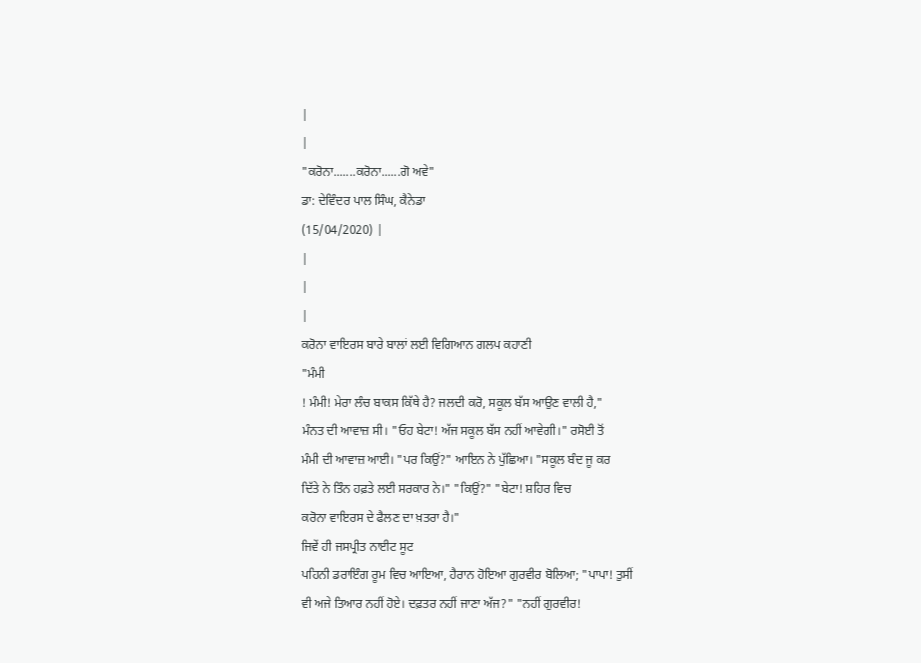|
|
"ਕਰੋਨਾ.......ਕਰੋਨਾ......ਗੋ ਅਵੇ"
ਡਾ: ਦੇਵਿੰਦਰ ਪਾਲ ਸਿੰਘ, ਕੈਨੇਡਾ
(15/04/2020) |
|
|
|
ਕਰੋਨਾ ਵਾਇਰਸ ਬਾਰੇ ਬਾਲਾਂ ਲਈ ਵਿਗਿਆਨ ਗਲਪ ਕਹਾਣੀ
"ਮੰਮੀ
! ਮੰਮੀ! ਮੇਰਾ ਲੰਚ ਬਾਕਸ ਕਿੱਥੇ ਹੈ? ਜਲਦੀ ਕਰੋ, ਸਕੂਲ ਬੱਸ ਆਉਣ ਵਾਲੀ ਹੈ,"
ਮੰਨਤ ਦੀ ਆਵਾਜ਼ ਸੀ। "ਓਹ ਬੇਟਾ! ਅੱਜ ਸਕੂਲ ਬੱਸ ਨਹੀਂ ਆਵੇਗੀ।" ਰਸੋਈ ਤੋਂ
ਮੰਮੀ ਦੀ ਆਵਾਜ਼ ਆਈ। "ਪਰ ਕਿਉਂ?" ਆਇਨ ਨੇ ਪੁੱਛਿਆ। "ਸਕੂਲ ਬੰਦ ਜੂ ਕਰ
ਦਿੱਤੇ ਨੇ ਤਿੰਨ ਹਫ਼ਤੇ ਲਈ ਸਰਕਾਰ ਨੇ।" "ਕਿਉਂ?" "ਬੇਟਾ! ਸ਼ਹਿਰ ਵਿਚ
ਕਰੋਨਾ ਵਾਇਰਸ ਦੇ ਫੈਲਣ ਦਾ ਖ਼ਤਰਾ ਹੈ।"
ਜਿਵੇਂ ਹੀ ਜਸਪ੍ਰੀਤ ਨਾਈਟ ਸੂਟ
ਪਹਿਨੀ ਡਰਾਇੰਗ ਰੂਮ ਵਿਚ ਆਇਆ, ਹੈਰਾਨ ਹੋਇਆ ਗੁਰਵੀਰ ਬੋਲਿਆ; "ਪਾਪਾ! ਤੁਸੀਂ
ਵੀ ਅਜੇ ਤਿਆਰ ਨਹੀਂ ਹੋਏ। ਦਫ਼ਤਰ ਨਹੀਂ ਜਾਣਾ ਅੱਜ?" "ਨਹੀਂ ਗੁਰਵੀਰ!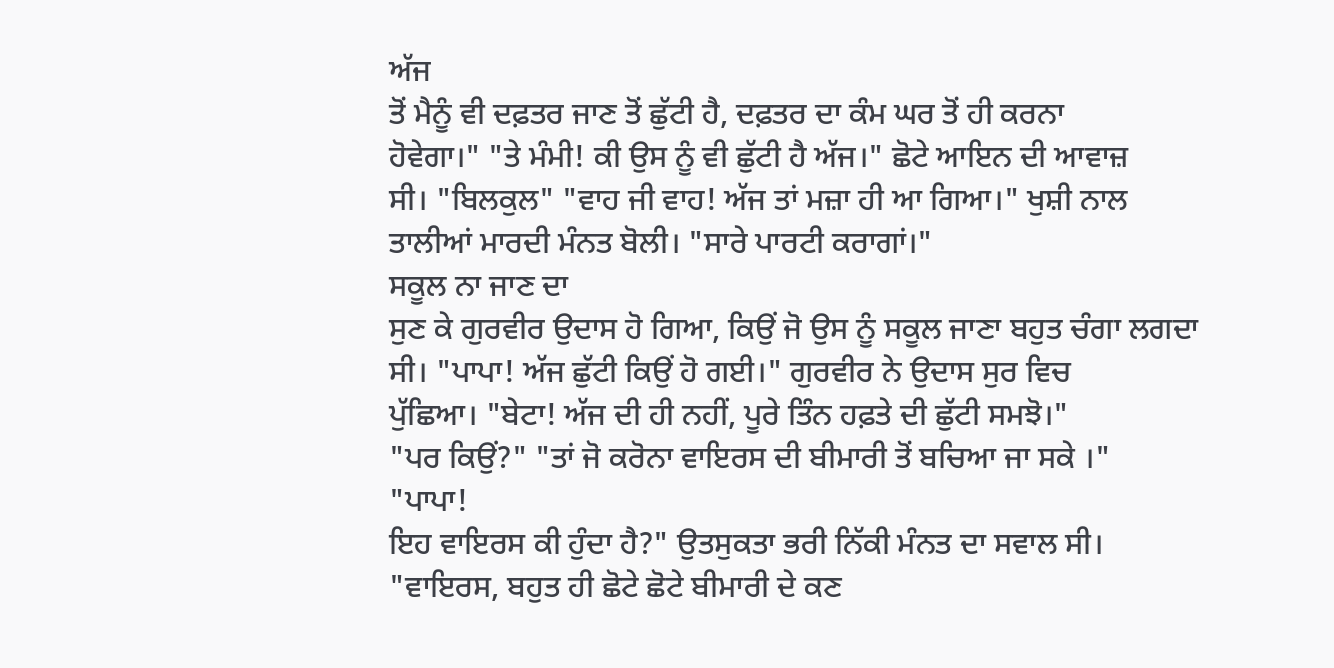ਅੱਜ
ਤੋਂ ਮੈਨੂੰ ਵੀ ਦਫ਼ਤਰ ਜਾਣ ਤੋਂ ਛੁੱਟੀ ਹੈ, ਦਫ਼ਤਰ ਦਾ ਕੰਮ ਘਰ ਤੋਂ ਹੀ ਕਰਨਾ
ਹੋਵੇਗਾ।" "ਤੇ ਮੰਮੀ! ਕੀ ਉਸ ਨੂੰ ਵੀ ਛੁੱਟੀ ਹੈ ਅੱਜ।" ਛੋਟੇ ਆਇਨ ਦੀ ਆਵਾਜ਼
ਸੀ। "ਬਿਲਕੁਲ" "ਵਾਹ ਜੀ ਵਾਹ! ਅੱਜ ਤਾਂ ਮਜ਼ਾ ਹੀ ਆ ਗਿਆ।" ਖੁਸ਼ੀ ਨਾਲ
ਤਾਲੀਆਂ ਮਾਰਦੀ ਮੰਨਤ ਬੋਲੀ। "ਸਾਰੇ ਪਾਰਟੀ ਕਰਾਗਾਂ।"
ਸਕੂਲ ਨਾ ਜਾਣ ਦਾ
ਸੁਣ ਕੇ ਗੁਰਵੀਰ ਉਦਾਸ ਹੋ ਗਿਆ, ਕਿਉਂ ਜੋ ਉਸ ਨੂੰ ਸਕੂਲ ਜਾਣਾ ਬਹੁਤ ਚੰਗਾ ਲਗਦਾ
ਸੀ। "ਪਾਪਾ! ਅੱਜ ਛੁੱਟੀ ਕਿਉਂ ਹੋ ਗਈ।" ਗੁਰਵੀਰ ਨੇ ਉਦਾਸ ਸੁਰ ਵਿਚ
ਪੁੱਛਿਆ। "ਬੇਟਾ! ਅੱਜ ਦੀ ਹੀ ਨਹੀਂ, ਪੂਰੇ ਤਿੰਨ ਹਫ਼ਤੇ ਦੀ ਛੁੱਟੀ ਸਮਝੋ।"
"ਪਰ ਕਿਉਂ?" "ਤਾਂ ਜੋ ਕਰੋਨਾ ਵਾਇਰਸ ਦੀ ਬੀਮਾਰੀ ਤੋਂ ਬਚਿਆ ਜਾ ਸਕੇ ।"
"ਪਾਪਾ!
ਇਹ ਵਾਇਰਸ ਕੀ ਹੁੰਦਾ ਹੈ?" ਉਤਸੁਕਤਾ ਭਰੀ ਨਿੱਕੀ ਮੰਨਤ ਦਾ ਸਵਾਲ ਸੀ।
"ਵਾਇਰਸ, ਬਹੁਤ ਹੀ ਛੋਟੇ ਛੋਟੇ ਬੀਮਾਰੀ ਦੇ ਕਣ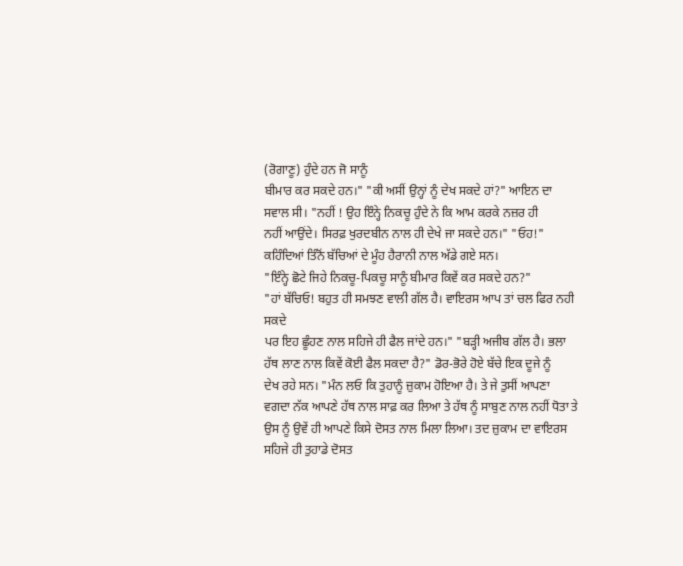(ਰੋਗਾਣੂ) ਹੁੰਦੇ ਹਨ ਜੋ ਸਾਨੂੰ
ਬੀਮਾਰ ਕਰ ਸਕਦੇ ਹਨ।" "ਕੀ ਅਸੀਂ ਉਨ੍ਹਾਂ ਨੂੰ ਦੇਖ ਸਕਦੇ ਹਾਂ?" ਆਇਨ ਦਾ
ਸਵਾਲ ਸੀ। "ਨਹੀਂ ! ਉਹ ਇੰਨ੍ਹੇ ਨਿਕਚੂ ਹੁੰਦੇ ਨੇ ਕਿ ਆਮ ਕਰਕੇ ਨਜ਼ਰ ਹੀ
ਨਹੀਂ ਆਉਂਦੇ। ਸਿਰਫ਼ ਖੁਰਦਬੀਨ ਨਾਲ ਹੀ ਦੇਖੇ ਜਾ ਸਕਦੇ ਹਨ।" "ਓਹ!"
ਕਹਿੰਦਿਆਂ ਤਿੰਨੋਂ ਬੱਚਿਆਂ ਦੇ ਮੂੰਹ ਹੈਰਾਨੀ ਨਾਲ ਅੱਡੇ ਗਏ ਸਨ।
"ਇੰਨ੍ਹੇ ਛੋਟੇ ਜਿਹੇ ਨਿਕਚੂ-ਪਿਕਚੂ ਸਾਨੂੰ ਬੀਮਾਰ ਕਿਵੇਂ ਕਰ ਸਕਦੇ ਹਨ?"
"ਹਾਂ ਬੱਚਿਓ! ਬਹੁਤ ਹੀ ਸਮਝਣ ਵਾਲੀ ਗੱਲ ਹੈ। ਵਾਇਰਸ ਆਪ ਤਾਂ ਚਲ ਫਿਰ ਨਹੀ ਸਕਦੇ
ਪਰ ਇਹ ਛੂੰਹਣ ਨਾਲ ਸਹਿਜੇ ਹੀ ਫੈਲ ਜਾਂਦੇ ਹਨ।" "ਬੜ੍ਹੀ ਅਜੀਬ ਗੱਲ ਹੈ। ਭਲਾ
ਹੱਥ ਲਾਣ ਨਾਲ ਕਿਵੇਂ ਕੋਈ ਫੈਲ ਸਕਦਾ ਹੈ?" ਡੋਰ-ਭੋਰੇ ਹੋਏ ਬੱਚੇ ਇਕ ਦੂਜੇ ਨੂੰ
ਦੇਖ ਰਹੇ ਸਨ। "ਮੰਨ ਲਓ ਕਿ ਤੁਹਾਨੂੰ ਜ਼ੁਕਾਮ ਹੋਇਆ ਹੈ। ਤੇ ਜੇ ਤੁਸੀਂ ਆਪਣਾ
ਵਗਦਾ ਨੱਕ ਆਪਣੇ ਹੱਥ ਨਾਲ ਸਾਫ਼ ਕਰ ਲਿਆ ਤੇ ਹੱਥ ਨੂੰ ਸਾਬੁਣ ਨਾਲ ਨਹੀਂ ਧੋਤਾ ਤੇ
ਉਸ ਨੂੰ ਉਵੇਂ ਹੀ ਆਪਣੇ ਕਿਸੇ ਦੋਸਤ ਨਾਲ ਮਿਲਾ ਲਿਆ। ਤਦ ਜ਼ੁਕਾਮ ਦਾ ਵਾਇਰਸ
ਸਹਿਜੇ ਹੀ ਤੁਹਾਡੇ ਦੋਸਤ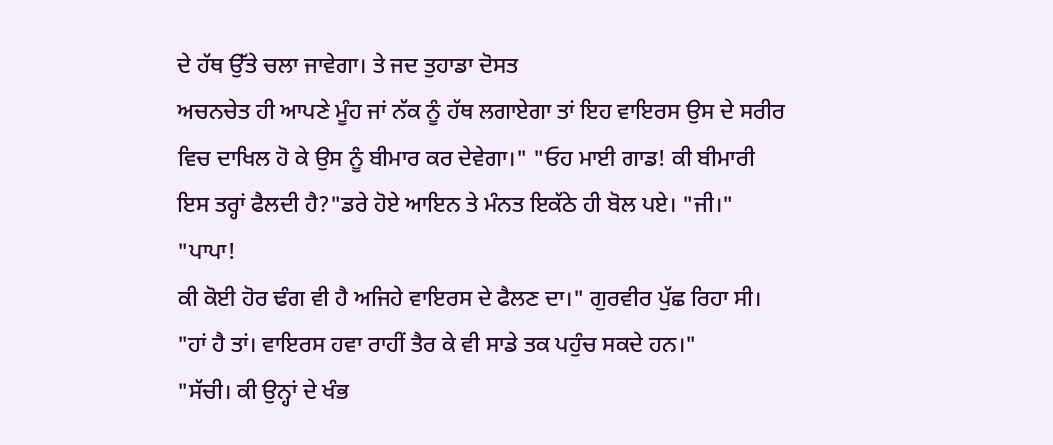ਦੇ ਹੱਥ ਉੱਤੇ ਚਲਾ ਜਾਵੇਗਾ। ਤੇ ਜਦ ਤੁਹਾਡਾ ਦੋਸਤ
ਅਚਨਚੇਤ ਹੀ ਆਪਣੇ ਮੂੰਹ ਜਾਂ ਨੱਕ ਨੂੰ ਹੱਥ ਲਗਾਏਗਾ ਤਾਂ ਇਹ ਵਾਇਰਸ ਉਸ ਦੇ ਸਰੀਰ
ਵਿਚ ਦਾਖਿਲ ਹੋ ਕੇ ਉਸ ਨੂੰ ਬੀਮਾਰ ਕਰ ਦੇਵੇਗਾ।" "ਓਹ ਮਾਈ ਗਾਡ! ਕੀ ਬੀਮਾਰੀ
ਇਸ ਤਰ੍ਹਾਂ ਫੈਲਦੀ ਹੈ?"ਡਰੇ ਹੋਏ ਆਇਨ ਤੇ ਮੰਨਤ ਇਕੱਠੇ ਹੀ ਬੋਲ ਪਏ। "ਜੀ।"
"ਪਾਪਾ!
ਕੀ ਕੋਈ ਹੋਰ ਢੰਗ ਵੀ ਹੈ ਅਜਿਹੇ ਵਾਇਰਸ ਦੇ ਫੈਲਣ ਦਾ।" ਗੁਰਵੀਰ ਪੁੱਛ ਰਿਹਾ ਸੀ।
"ਹਾਂ ਹੈ ਤਾਂ। ਵਾਇਰਸ ਹਵਾ ਰਾਹੀਂ ਤੈਰ ਕੇ ਵੀ ਸਾਡੇ ਤਕ ਪਹੁੰਚ ਸਕਦੇ ਹਨ।"
"ਸੱਚੀ। ਕੀ ਉਨ੍ਹਾਂ ਦੇ ਖੰਭ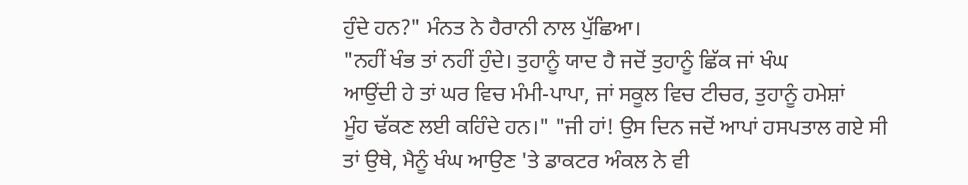ਹੁੰਦੇ ਹਨ?" ਮੰਨਤ ਨੇ ਹੈਰਾਨੀ ਨਾਲ ਪੁੱਛਿਆ।
"ਨਹੀਂ ਖੰਭ ਤਾਂ ਨਹੀਂ ਹੁੰਦੇ। ਤੁਹਾਨੂੰ ਯਾਦ ਹੈ ਜਦੋਂ ਤੁਹਾਨੂੰ ਛਿੱਕ ਜਾਂ ਖੰਘ
ਆਉਂਦੀ ਹੇ ਤਾਂ ਘਰ ਵਿਚ ਮੰਮੀ-ਪਾਪਾ, ਜਾਂ ਸਕੂਲ ਵਿਚ ਟੀਚਰ, ਤੁਹਾਨੂੰ ਹਮੇਸ਼ਾਂ
ਮੂੰਹ ਢੱਕਣ ਲਈ ਕਹਿੰਦੇ ਹਨ।" "ਜੀ ਹਾਂ! ਉਸ ਦਿਨ ਜਦੋਂ ਆਪਾਂ ਹਸਪਤਾਲ ਗਏ ਸੀ
ਤਾਂ ਉਥੇ, ਮੈਨੂੰ ਖੰਘ ਆਉਣ 'ਤੇ ਡਾਕਟਰ ਅੰਕਲ ਨੇ ਵੀ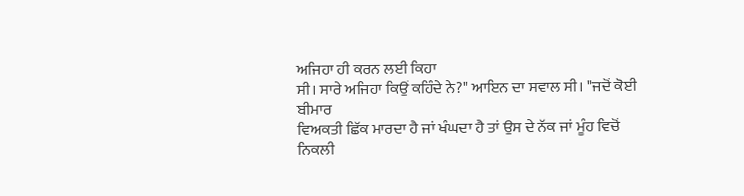ਅਜਿਹਾ ਹੀ ਕਰਨ ਲਈ ਕਿਹਾ
ਸੀ। ਸਾਰੇ ਅਜਿਹਾ ਕਿਉਂ ਕਹਿੰਦੇ ਨੇ?" ਆਇਨ ਦਾ ਸਵਾਲ ਸੀ। "ਜਦੋਂ ਕੋਈ ਬੀਮਾਰ
ਵਿਅਕਤੀ ਛਿੱਕ ਮਾਰਦਾ ਹੈ ਜਾਂ ਖੰਘਦਾ ਹੈ ਤਾਂ ਉਸ ਦੇ ਨੱਕ ਜਾਂ ਮੂੰਹ ਵਿਚੋਂ
ਨਿਕਲੀ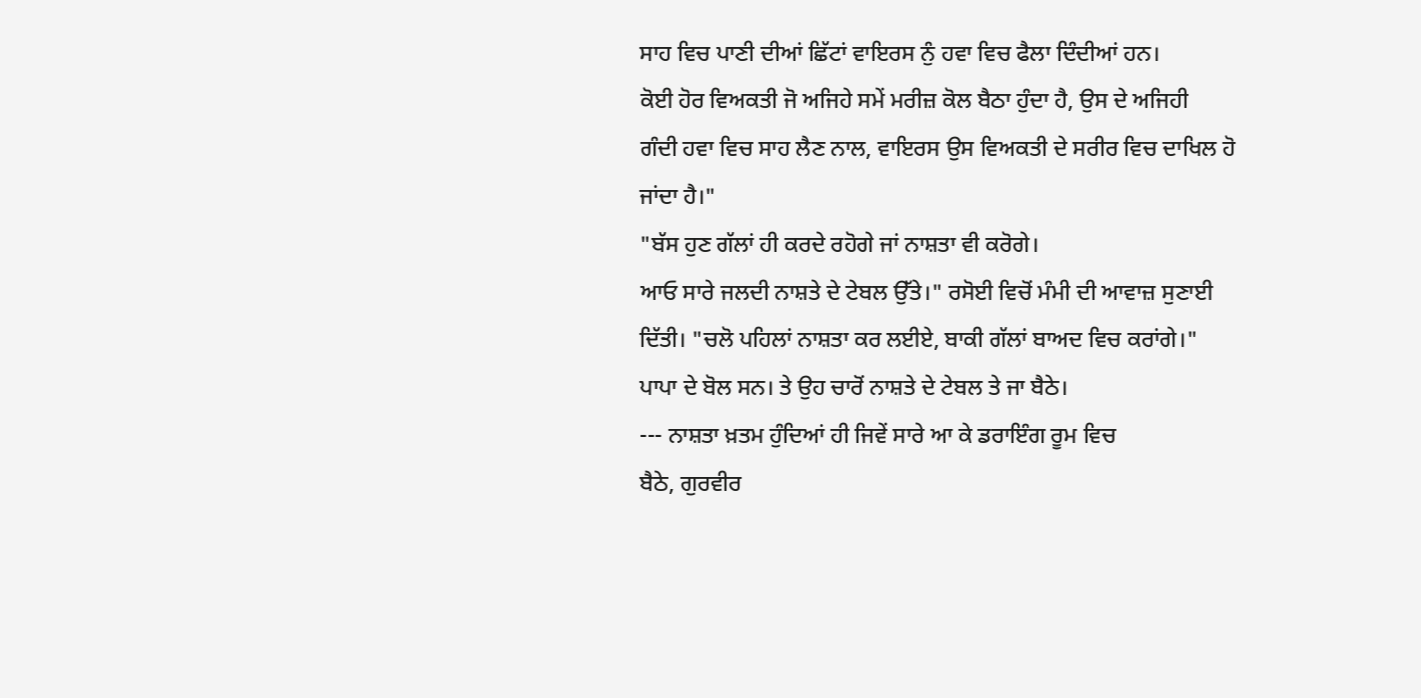ਸਾਹ ਵਿਚ ਪਾਣੀ ਦੀਆਂ ਛਿੱਟਾਂ ਵਾਇਰਸ ਨੁੰ ਹਵਾ ਵਿਚ ਫੈਲਾ ਦਿੰਦੀਆਂ ਹਨ।
ਕੋਈ ਹੋਰ ਵਿਅਕਤੀ ਜੋ ਅਜਿਹੇ ਸਮੇਂ ਮਰੀਜ਼ ਕੋਲ ਬੈਠਾ ਹੁੰਦਾ ਹੈ, ਉਸ ਦੇ ਅਜਿਹੀ
ਗੰਦੀ ਹਵਾ ਵਿਚ ਸਾਹ ਲੈਣ ਨਾਲ, ਵਾਇਰਸ ਉਸ ਵਿਅਕਤੀ ਦੇ ਸਰੀਰ ਵਿਚ ਦਾਖਿਲ ਹੋ
ਜਾਂਦਾ ਹੈ।"
"ਬੱਸ ਹੁਣ ਗੱਲਾਂ ਹੀ ਕਰਦੇ ਰਹੋਗੇ ਜਾਂ ਨਾਸ਼ਤਾ ਵੀ ਕਰੋਗੇ।
ਆਓ ਸਾਰੇ ਜਲਦੀ ਨਾਸ਼ਤੇ ਦੇ ਟੇਬਲ ਉੱਤੇ।" ਰਸੋਈ ਵਿਚੋਂ ਮੰਮੀ ਦੀ ਆਵਾਜ਼ ਸੁਣਾਈ
ਦਿੱਤੀ। "ਚਲੋ ਪਹਿਲਾਂ ਨਾਸ਼ਤਾ ਕਰ ਲਈਏ, ਬਾਕੀ ਗੱਲਾਂ ਬਾਅਦ ਵਿਚ ਕਰਾਂਗੇ।"
ਪਾਪਾ ਦੇ ਬੋਲ ਸਨ। ਤੇ ਉਹ ਚਾਰੋਂ ਨਾਸ਼ਤੇ ਦੇ ਟੇਬਲ ਤੇ ਜਾ ਬੈਠੇ।
--- ਨਾਸ਼ਤਾ ਖ਼ਤਮ ਹੁੰਦਿਆਂ ਹੀ ਜਿਵੇਂ ਸਾਰੇ ਆ ਕੇ ਡਰਾਇੰਗ ਰੂਮ ਵਿਚ
ਬੈਠੇ, ਗੁਰਵੀਰ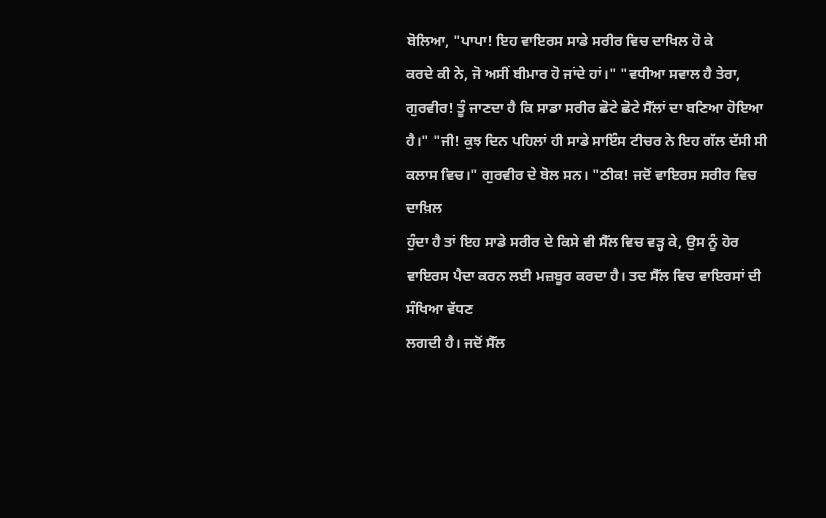ਬੋਲਿਆ, "ਪਾਪਾ! ਇਹ ਵਾਇਰਸ ਸਾਡੇ ਸਰੀਰ ਵਿਚ ਦਾਖਿਲ ਹੋ ਕੇ
ਕਰਦੇ ਕੀ ਨੇ, ਜੋ ਅਸੀਂ ਬੀਮਾਰ ਹੋ ਜਾਂਦੇ ਹਾਂ।" "ਵਧੀਆ ਸਵਾਲ ਹੈ ਤੇਰਾ,
ਗੁਰਵੀਰ! ਤੂੰ ਜਾਣਦਾ ਹੈ ਕਿ ਸਾਡਾ ਸਰੀਰ ਛੋਟੇ ਛੋਟੇ ਸੈੱਲਾਂ ਦਾ ਬਣਿਆ ਹੋਇਆ
ਹੈ।" "ਜੀ! ਕੁਝ ਦਿਨ ਪਹਿਲਾਂ ਹੀ ਸਾਡੇ ਸਾਇੰਸ ਟੀਚਰ ਨੇ ਇਹ ਗੱਲ ਦੱਸੀ ਸੀ
ਕਲਾਸ ਵਿਚ।" ਗੁਰਵੀਰ ਦੇ ਬੋਲ ਸਨ। "ਠੀਕ! ਜਦੋਂ ਵਾਇਰਸ ਸਰੀਰ ਵਿਚ ਦਾਖ਼ਿਲ
ਹੁੰਦਾ ਹੈ ਤਾਂ ਇਹ ਸਾਡੇ ਸਰੀਰ ਦੇ ਕਿਸੇ ਵੀ ਸੈੱਲ ਵਿਚ ਵੜ੍ਹ ਕੇ, ਉਸ ਨੂੰ ਹੋਰ
ਵਾਇਰਸ ਪੈਦਾ ਕਰਨ ਲਈ ਮਜ਼ਬੂਰ ਕਰਦਾ ਹੈ। ਤਦ ਸੈੱਲ ਵਿਚ ਵਾਇਰਸਾਂ ਦੀ ਸੰਖਿਆ ਵੱਧਣ
ਲਗਦੀ ਹੈ। ਜਦੋਂ ਸੈੱਲ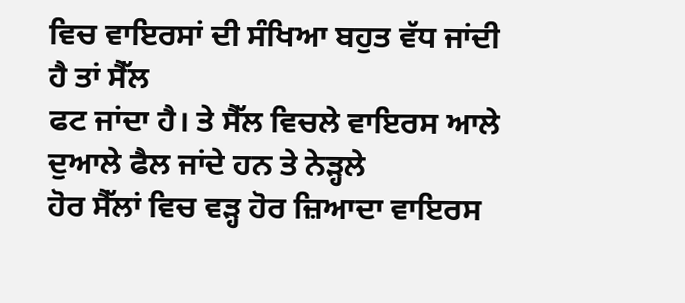ਵਿਚ ਵਾਇਰਸਾਂ ਦੀ ਸੰਖਿਆ ਬਹੁਤ ਵੱਧ ਜਾਂਦੀ ਹੈ ਤਾਂ ਸੈੱਲ
ਫਟ ਜਾਂਦਾ ਹੈ। ਤੇ ਸੈੱਲ ਵਿਚਲੇ ਵਾਇਰਸ ਆਲੇ ਦੁਆਲੇ ਫੈਲ ਜਾਂਦੇ ਹਨ ਤੇ ਨੇੜ੍ਹਲੇ
ਹੋਰ ਸੈੱਲਾਂ ਵਿਚ ਵੜ੍ਹ ਹੋਰ ਜ਼ਿਆਦਾ ਵਾਇਰਸ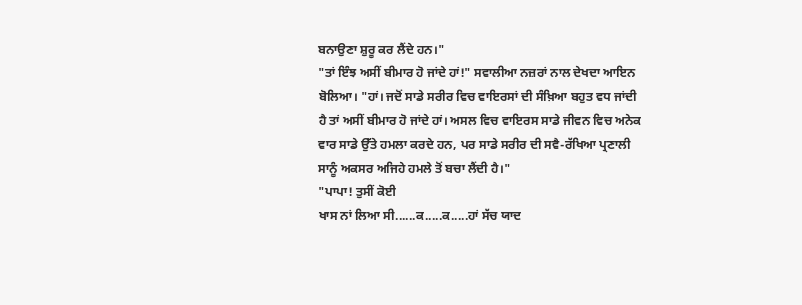ਬਨਾਉਣਾ ਸ਼ੁਰੂ ਕਰ ਲੈਂਦੇ ਹਨ।"
"ਤਾਂ ਇੰਝ ਅਸੀਂ ਬੀਮਾਰ ਹੋ ਜਾਂਦੇ ਹਾਂ!" ਸਵਾਲੀਆ ਨਜ਼ਰਾਂ ਨਾਲ ਦੇਖਦਾ ਆਇਨ
ਬੋਲਿਆ। "ਹਾਂ। ਜਦੋਂ ਸਾਡੇ ਸਰੀਰ ਵਿਚ ਵਾਇਰਸਾਂ ਦੀ ਸੰਖ਼ਿਆ ਬਹੁਤ ਵਧ ਜਾਂਦੀ
ਹੈ ਤਾਂ ਅਸੀਂ ਬੀਮਾਰ ਹੋ ਜਾਂਦੇ ਹਾਂ। ਅਸਲ ਵਿਚ ਵਾਇਰਸ ਸਾਡੇ ਜੀਵਨ ਵਿਚ ਅਨੇਕ
ਵਾਰ ਸਾਡੇ ਉੱਤੇ ਹਮਲਾ ਕਰਦੇ ਹਨ, ਪਰ ਸਾਡੇ ਸਰੀਰ ਦੀ ਸਵੈ-ਰੱਖਿਆ ਪ੍ਰਣਾਲੀ
ਸਾਨੂੰ ਅਕਸਰ ਅਜਿਹੇ ਹਮਲੇ ਤੋਂ ਬਚਾ ਲੈਂਦੀ ਹੈ।"
"ਪਾਪਾ! ਤੁਸੀਂ ਕੋਈ
ਖਾਸ ਨਾਂ ਲਿਆ ਸੀ......ਕ.....ਕ.....ਹਾਂ ਸੱਚ ਯਾਦ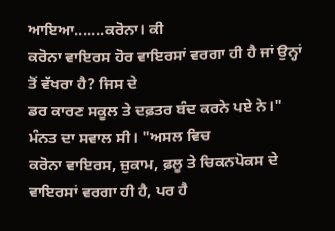ਆਇਆ.......ਕਰੋਨਾ। ਕੀ
ਕਰੋਨਾ ਵਾਇਰਸ ਹੋਰ ਵਾਇਰਸਾਂ ਵਰਗਾ ਹੀ ਹੈ ਜਾਂ ਉਨ੍ਹਾਂ ਤੋਂ ਵੱਖਰਾ ਹੈ? ਜਿਸ ਦੇ
ਡਰ ਕਾਰਣ ਸਕੂਲ ਤੇ ਦਫ਼ਤਰ ਬੰਦ ਕਰਨੇ ਪਏ ਨੇ।" ਮੰਨਤ ਦਾ ਸਵਾਲ ਸੀ। "ਅਸਲ ਵਿਚ
ਕਰੋਨਾ ਵਾਇਰਸ, ਜ਼ੁਕਾਮ, ਫ਼ਲੂ ਤੇ ਚਿਕਨਪੋਕਸ ਦੇ ਵਾਇਰਸਾਂ ਵਰਗਾ ਹੀ ਹੈ, ਪਰ ਹੈ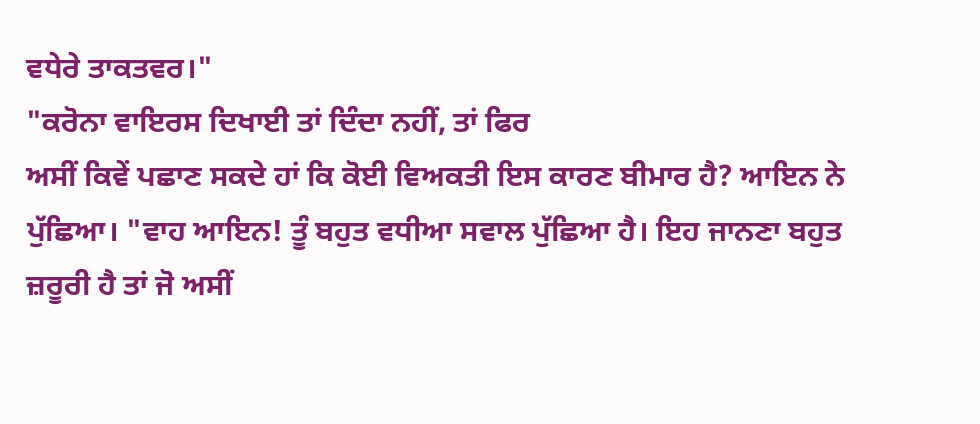ਵਧੇਰੇ ਤਾਕਤਵਰ।"
"ਕਰੋਨਾ ਵਾਇਰਸ ਦਿਖਾਈ ਤਾਂ ਦਿੰਦਾ ਨਹੀਂ, ਤਾਂ ਫਿਰ
ਅਸੀਂ ਕਿਵੇਂ ਪਛਾਣ ਸਕਦੇ ਹਾਂ ਕਿ ਕੋਈ ਵਿਅਕਤੀ ਇਸ ਕਾਰਣ ਬੀਮਾਰ ਹੈ? ਆਇਨ ਨੇ
ਪੁੱਛਿਆ। "ਵਾਹ ਆਇਨ! ਤੂੰ ਬਹੁਤ ਵਧੀਆ ਸਵਾਲ ਪੁੱਛਿਆ ਹੈ। ਇਹ ਜਾਨਣਾ ਬਹੁਤ
ਜ਼ਰੂਰੀ ਹੈ ਤਾਂ ਜੋ ਅਸੀਂ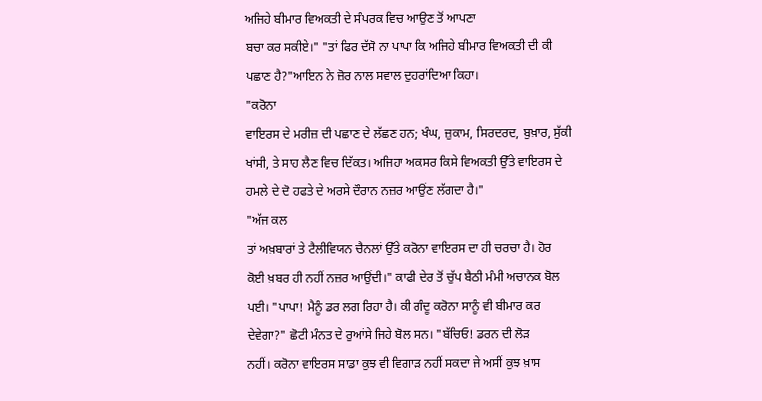ਅਜਿਹੇ ਬੀਮਾਰ ਵਿਅਕਤੀ ਦੇ ਸੰਪਰਕ ਵਿਚ ਆਉਣ ਤੋਂ ਆਪਣਾ
ਬਚਾ ਕਰ ਸਕੀਏ।" "ਤਾਂ ਫਿਰ ਦੱਸੋ ਨਾ ਪਾਪਾ ਕਿ ਅਜਿਹੇ ਬੀਮਾਰ ਵਿਅਕਤੀ ਦੀ ਕੀ
ਪਛਾਣ ਹੈ?"ਆਇਨ ਨੇ ਜ਼ੋਰ ਨਾਲ ਸਵਾਲ ਦੁਹਰਾਂਦਿਆ ਕਿਹਾ।
"ਕਰੋਨਾ
ਵਾਇਰਸ ਦੇ ਮਰੀਜ਼ ਦੀ ਪਛਾਣ ਦੇ ਲੱਛਣ ਹਨ; ਖੰਘ, ਜ਼ੁਕਾਮ, ਸਿਰਦਰਦ, ਬੁਖ਼ਾਰ, ਸੁੱਕੀ
ਖਾਂਸੀ, ਤੇ ਸਾਹ ਲੈਣ ਵਿਚ ਦਿੱਕਤ। ਅਜਿਹਾ ਅਕਸਰ ਕਿਸੇ ਵਿਅਕਤੀ ਉੱਤੇ ਵਾਇਰਸ ਦੇ
ਹਮਲੇ ਦੇ ਦੋ ਹਫਤੇ ਦੇ ਅਰਸੇ ਦੌਰਾਨ ਨਜ਼ਰ ਆਉਂਣ ਲੱਗਦਾ ਹੈ।"
"ਅੱਜ ਕਲ
ਤਾਂ ਅਖ਼ਬਾਰਾਂ ਤੇ ਟੈਲੀਵਿਯਨ ਚੈਨਲਾਂ ਉੱਤੇ ਕਰੋਨਾ ਵਾਇਰਸ ਦਾ ਹੀ ਚਰਚਾ ਹੈ। ਹੋਰ
ਕੋਈ ਖ਼ਬਰ ਹੀ ਨਹੀਂ ਨਜ਼ਰ ਆਉਂਦੀ।" ਕਾਫੀ ਦੇਰ ਤੋਂ ਚੁੱਪ ਬੈਠੀ ਮੰਮੀ ਅਚਾਨਕ ਬੋਲ
ਪਈ। "ਪਾਪਾ! ਮੈਨੂੰ ਡਰ ਲਗ ਰਿਹਾ ਹੈ। ਕੀ ਗੰਦੂ ਕਰੋਨਾ ਸਾਨੂੰ ਵੀ ਬੀਮਾਰ ਕਰ
ਦੇਵੇਗਾ?" ਛੋਟੀ ਮੰਨਤ ਦੇ ਰੁਆਂਸੇ ਜਿਹੇ ਬੋਲ ਸਨ। "ਬੱਚਿਓ! ਡਰਨ ਦੀ ਲੋੜ
ਨਹੀਂ। ਕਰੋਨਾ ਵਾਇਰਸ ਸਾਡਾ ਕੁਝ ਵੀ ਵਿਗਾੜ ਨਹੀਂ ਸਕਦਾ ਜੇ ਅਸੀਂ ਕੁਝ ਖ਼ਾਸ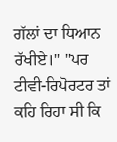ਗੱਲਾਂ ਦਾ ਧਿਆਨ ਰੱਖੀਏ।" "ਪਰ ਟੀਵੀ-ਰਿਪੋਰਟਰ ਤਾਂ ਕਹਿ ਰਿਹਾ ਸੀ ਕਿ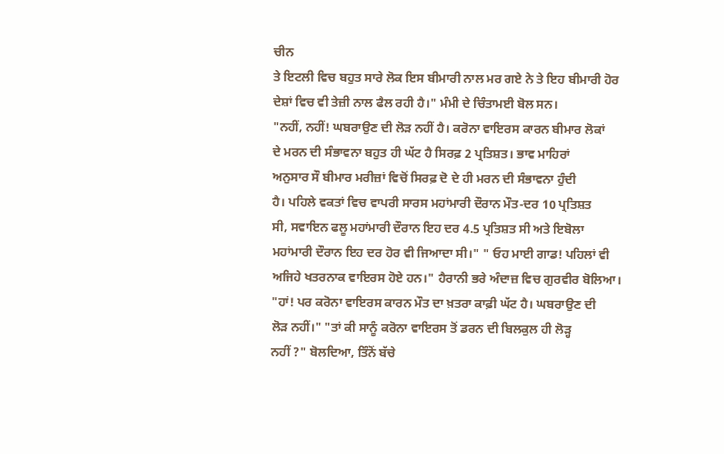ਚੀਨ
ਤੇ ਇਟਲੀ ਵਿਚ ਬਹੁਤ ਸਾਰੇ ਲੋਕ ਇਸ ਬੀਮਾਰੀ ਨਾਲ ਮਰ ਗਏ ਨੇ ਤੇ ਇਹ ਬੀਮਾਰੀ ਹੋਰ
ਦੇਸ਼ਾਂ ਵਿਚ ਵੀ ਤੇਜ਼ੀ ਨਾਲ ਫੈਲ ਰਹੀ ਹੈ।" ਮੰਮੀ ਦੇ ਚਿੰਤਾਮਈ ਬੋਲ ਸਨ।
"ਨਹੀਂ, ਨਹੀਂ! ਘਬਰਾਉਣ ਦੀ ਲੋੜ ਨਹੀਂ ਹੈ। ਕਰੋਨਾ ਵਾਇਰਸ ਕਾਰਨ ਬੀਮਾਰ ਲੋਕਾਂ
ਦੇ ਮਰਨ ਦੀ ਸੰਭਾਵਨਾ ਬਹੁਤ ਹੀ ਘੱਟ ਹੈ ਸਿਰਫ਼ 2 ਪ੍ਰਤਿਸ਼ਤ। ਭਾਵ ਮਾਹਿਰਾਂ
ਅਨੁਸਾਰ ਸੌ ਬੀਮਾਰ ਮਰੀਜ਼ਾਂ ਵਿਚੋਂ ਸਿਰਫ਼ ਦੋ ਦੇ ਹੀ ਮਰਨ ਦੀ ਸੰਭਾਵਨਾ ਹੁੰਦੀ
ਹੈ। ਪਹਿਲੇ ਵਕਤਾਂ ਵਿਚ ਵਾਪਰੀ ਸਾਰਸ ਮਹਾਂਮਾਰੀ ਦੌਰਾਨ ਮੌਤ-ਦਰ 10 ਪ੍ਰਤਿਸ਼ਤ
ਸੀ, ਸਵਾਇਨ ਫਲੂ ਮਹਾਂਮਾਰੀ ਦੌਰਾਨ ਇਹ ਦਰ 4.5 ਪ੍ਰਤਿਸ਼ਤ ਸੀ ਅਤੇ ਇਬੋਲਾ
ਮਹਾਂਮਾਰੀ ਦੌਰਾਨ ਇਹ ਦਰ ਹੋਰ ਵੀ ਜਿਆਦਾ ਸੀ।" " ਓਹ ਮਾਈ ਗਾਡ! ਪਹਿਲਾਂ ਵੀ
ਅਜਿਹੇ ਖਤਰਨਾਕ ਵਾਇਰਸ ਹੋਏ ਹਨ।" ਹੈਰਾਨੀ ਭਰੇ ਅੰਦਾਜ਼ ਵਿਚ ਗੁਰਵੀਰ ਬੋਲਿਆ।
"ਹਾਂ! ਪਰ ਕਰੋਨਾ ਵਾਇਰਸ ਕਾਰਨ ਮੌਤ ਦਾ ਖ਼ਤਰਾ ਕਾਫ਼ੀ ਘੱਟ ਹੈ। ਘਬਰਾਉਣ ਦੀ
ਲੋੜ ਨਹੀਂ।" "ਤਾਂ ਕੀ ਸਾਨੂੰ ਕਰੋਨਾ ਵਾਇਰਸ ਤੋਂ ਡਰਨ ਦੀ ਬਿਲਕੁਲ ਹੀ ਲੋੜ੍ਹ
ਨਹੀਂ ?" ਬੋਲਦਿਆ, ਤਿੰਨੋਂ ਬੱਚੇ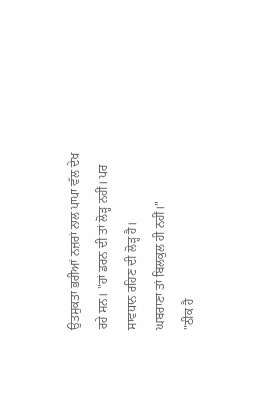ਉਤਸੁਕਤਾ ਭਰੀਆਂ ਨਜ਼ਰਾਂ ਨਾਲ ਪਾਪਾ ਵੱਲ ਦੇਖ
ਰਹੇ ਸਨ। "ਹਾਂ ਡਰਨ ਦੀ ਤਾਂ ਲੋੜ੍ਹ ਨਹੀਂ। ਪਰ ਸਾਵਧਾਨ ਰਹਿਣ ਦੀ ਲੋੜ੍ਹ ਹੈ।
ਘਬਰਾਣਾ ਤਾਂ ਬਿਲਕੁਲ ਹੀ ਨਹੀਂ।"
"ਠੀਕ ਹੈ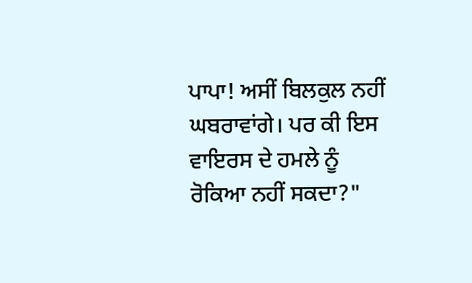ਪਾਪਾ! ਅਸੀਂ ਬਿਲਕੁਲ ਨਹੀਂ
ਘਬਰਾਵਾਂਗੇ। ਪਰ ਕੀ ਇਸ ਵਾਇਰਸ ਦੇ ਹਮਲੇ ਨੂੰ ਰੋਕਿਆ ਨਹੀਂ ਸਕਦਾ?"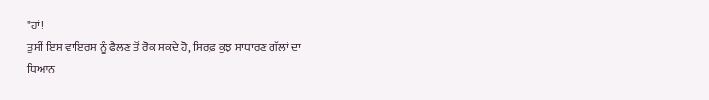"ਹਾਂ!
ਤੁਸੀਂ ਇਸ ਵਾਇਰਸ ਨੂੰ ਫੈਲਣ ਤੋਂ ਰੋਕ ਸਕਦੇ ਹੋ, ਸਿਰਫ਼ ਕੁਝ ਸਾਧਾਰਣ ਗੱਲਾਂ ਦਾ
ਧਿਆਨ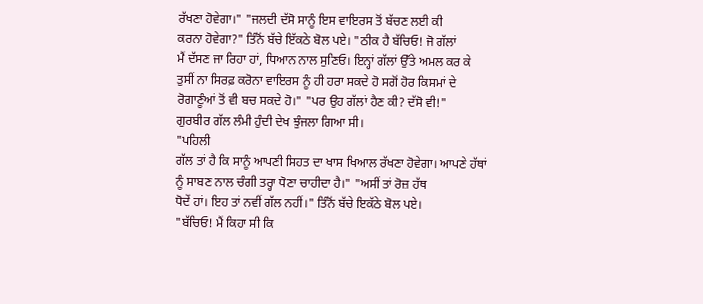ਰੱਖਣਾ ਹੋਵੇਗਾ।" "ਜਲਦੀ ਦੱਸੋ ਸਾਨੂੰ ਇਸ ਵਾਇਰਸ ਤੋਂ ਬੱਚਣ ਲਈ ਕੀ
ਕਰਨਾ ਹੋਵੇਗਾ?" ਤਿੰਨੋਂ ਬੱਚੇ ਇੱਕਠੇ ਬੋਲ ਪਏ। "ਠੀਕ ਹੈ ਬੱਚਿਓ! ਜੋ ਗੱਲਾਂ
ਮੈਂ ਦੱਸਣ ਜਾ ਰਿਹਾ ਹਾਂ, ਧਿਆਨ ਨਾਲ ਸੁਣਿਓ। ਇਨ੍ਹਾਂ ਗੱਲਾਂ ਉੱਤੇ ਅਮਲ ਕਰ ਕੇ
ਤੁਸੀਂ ਨਾ ਸਿਰਫ਼ ਕਰੋਨਾ ਵਾਇਰਸ ਨੂੰ ਹੀ ਹਰਾ ਸਕਦੇ ਹੋ ਸਗੋਂ ਹੋਰ ਕਿਸਮਾਂ ਦੇ
ਰੋਗਾਣੂੰਆਂ ਤੋਂ ਵੀ ਬਚ ਸਕਦੇ ਹੋ।" "ਪਰ ਉਹ ਗੱਲਾਂ ਹੈਣ ਕੀ? ਦੱਸੋ ਵੀ!"
ਗੁਰਬੀਰ ਗੱਲ ਲੰਮੀ ਹੁੰਦੀ ਦੇਖ ਝੁੰਜਲਾ ਗਿਆ ਸੀ।
"ਪਹਿਲੀ
ਗੱਲ ਤਾਂ ਹੈ ਕਿ ਸਾਨੂੰ ਆਪਣੀ ਸਿਹਤ ਦਾ ਖਾਸ ਖਿਆਲ ਰੱਖਣਾ ਹੋਵੇਗਾ। ਆਪਣੇ ਹੱਥਾਂ
ਨੂੰ ਸਾਬਣ ਨਾਲ ਚੰਗੀ ਤਰ੍ਹਾ ਧੋਣਾ ਚਾਹੀਦਾ ਹੈ।" "ਅਸੀਂ ਤਾਂ ਰੋਜ਼ ਹੱਥ
ਧੋਦੇਂ ਹਾਂ। ਇਹ ਤਾਂ ਨਵੀਂ ਗੱਲ ਨਹੀਂ।" ਤਿੰਨੋਂ ਬੱਚੇ ਇਕੱਠੇ ਬੋਲ ਪਏ।
"ਬੱਚਿਓ! ਮੈਂ ਕਿਹਾ ਸੀ ਕਿ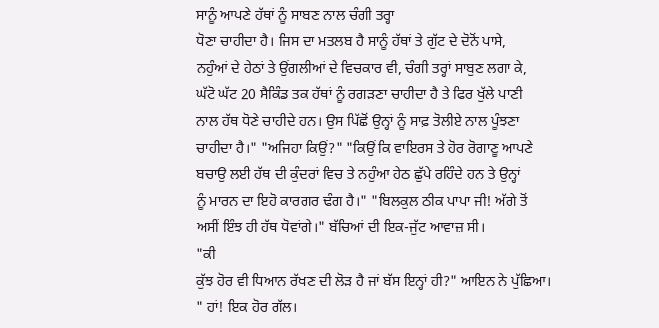ਸਾਨੂੰ ਆਪਣੇ ਹੱਥਾਂ ਨੂੰ ਸਾਬਣ ਨਾਲ ਚੰਗੀ ਤਰ੍ਹਾ
ਧੋਣਾ ਚਾਹੀਦਾ ਹੈ। ਜਿਸ ਦਾ ਮਤਲਬ ਹੈ ਸਾਨੂੰ ਹੱਥਾਂ ਤੇ ਗੁੱਟ ਦੇ ਦੋਨੋਂ ਪਾਸੇ,
ਨਹੁੰਆਂ ਦੇ ਹੇਠਾਂ ਤੇ ਉਂਗਲੀਆਂ ਦੇ ਵਿਚਕਾਰ ਵੀ, ਚੰਗੀ ਤਰ੍ਹਾਂ ਸਾਬੁਣ ਲਗਾ ਕੇ,
ਘੱਟੋ ਘੱਟ 20 ਸੈਕਿੰਡ ਤਕ ਹੱਥਾਂ ਨੂੰ ਰਗੜਣਾ ਚਾਹੀਦਾ ਹੈ ਤੇ ਫਿਰ ਖੁੱਲੇ ਪਾਣੀ
ਨਾਲ ਹੱਥ ਧੋਣੇ ਚਾਹੀਦੇ ਹਨ। ਉਸ ਪਿੱਛੋਂ ਉਨ੍ਹਾਂ ਨੂੰ ਸਾਫ਼ ਤੋਲੀਏ ਨਾਲ ਪੂੰਝਣਾ
ਚਾਹੀਦਾ ਹੈ।" "ਅਜਿਹਾ ਕਿਉਂ?" "ਕਿਉਂ ਕਿ ਵਾਇਰਸ ਤੇ ਹੋਰ ਰੋਗਾਣੂ ਆਪਣੇ
ਬਚਾਉ ਲਈ ਹੱਥ ਦੀ ਕੁੰਦਰਾਂ ਵਿਚ ਤੇ ਨਹੁੰਆ ਹੇਠ ਛੁੱਪੇ ਰਹਿੰਦੇ ਹਨ ਤੇ ਉਨ੍ਹਾਂ
ਨੂੰ ਮਾਰਨ ਦਾ ਇਹੋ ਕਾਰਗਰ ਢੰਗ ਹੈ।" "ਬਿਲਕੁਲ ਠੀਕ ਪਾਪਾ ਜੀ! ਅੱਗੇ ਤੋਂ
ਅਸੀਂ ਇੰਝ ਹੀ ਹੱਥ ਧੋਵਾਂਗੇ।" ਬੱਚਿਆਂ ਦੀ ਇਕ-ਜੁੱਟ ਆਵਾਜ਼ ਸੀ।
"ਕੀ
ਕੁੱਝ ਹੋਰ ਵੀ ਧਿਆਨ ਰੱਖਣ ਦੀ ਲੋੜ ਹੈ ਜਾਂ ਬੱਸ ਇਨ੍ਹਾਂ ਹੀ?" ਆਇਨ ਨੇ ਪੁੱਛਿਆ।
" ਹਾਂ! ਇਕ ਹੋਰ ਗੱਲ।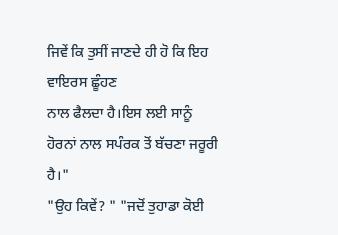ਜਿਵੇਂ ਕਿ ਤੁਸੀਂ ਜਾਣਦੇ ਹੀ ਹੋ ਕਿ ਇਹ ਵਾਇਰਸ ਛੂੰਹਣ
ਨਾਲ ਫੈਲਦਾ ਹੈ।ਇਸ ਲਈ ਸਾਨੂੰ ਹੋਰਨਾਂ ਨਾਲ ਸਪੰਰਕ ਤੋਂ ਬੱਚਣਾ ਜਰੂਰੀ ਹੈ।"
"ਉਹ ਕਿਵੇਂ? " "ਜਦੋਂ ਤੁਹਾਡਾ ਕੋਈ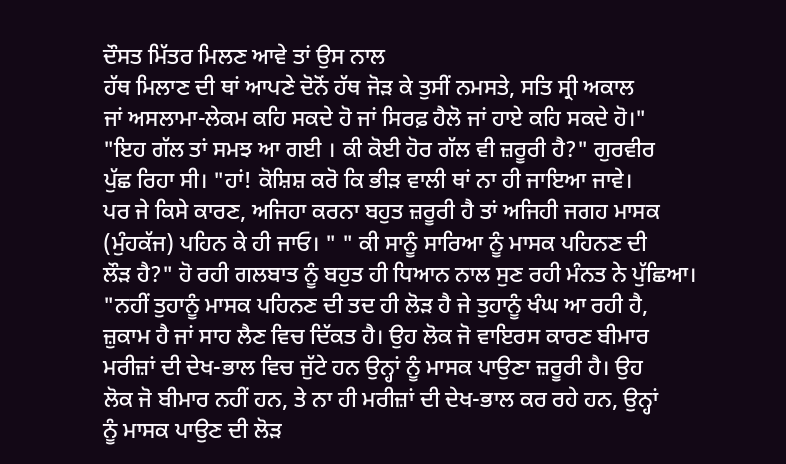ਦੌਸਤ ਮਿੱਤਰ ਮਿਲਣ ਆਵੇ ਤਾਂ ਉਸ ਨਾਲ
ਹੱਥ ਮਿਲਾਣ ਦੀ ਥਾਂ ਆਪਣੇ ਦੋਨੋਂ ਹੱਥ ਜੋੜ ਕੇ ਤੁਸੀਂ ਨਮਸਤੇ, ਸਤਿ ਸ੍ਰੀ ਅਕਾਲ
ਜਾਂ ਅਸਲਾਮਾ-ਲੇਕਮ ਕਹਿ ਸਕਦੇ ਹੋ ਜਾਂ ਸਿਰਫ਼ ਹੈਲੋ ਜਾਂ ਹਾਏ ਕਹਿ ਸਕਦੇ ਹੋ।"
"ਇਹ ਗੱਲ ਤਾਂ ਸਮਝ ਆ ਗਈ । ਕੀ ਕੋਈ ਹੋਰ ਗੱਲ ਵੀ ਜ਼ਰੂਰੀ ਹੈ?" ਗੁਰਵੀਰ
ਪੁੱਛ ਰਿਹਾ ਸੀ। "ਹਾਂ! ਕੋਸ਼ਿਸ਼ ਕਰੋ ਕਿ ਭੀੜ ਵਾਲੀ ਥਾਂ ਨਾ ਹੀ ਜਾਇਆ ਜਾਵੇ।
ਪਰ ਜੇ ਕਿਸੇ ਕਾਰਣ, ਅਜਿਹਾ ਕਰਨਾ ਬਹੁਤ ਜ਼ਰੂਰੀ ਹੈ ਤਾਂ ਅਜਿਹੀ ਜਗਹ ਮਾਸਕ
(ਮੁੰਹਕੱਜ) ਪਹਿਨ ਕੇ ਹੀ ਜਾਓ। " " ਕੀ ਸਾਨੂੰ ਸਾਰਿਆ ਨੂੰ ਮਾਸਕ ਪਹਿਨਣ ਦੀ
ਲੌੜ ਹੈ?" ਹੋ ਰਹੀ ਗਲਬਾਤ ਨੂੰ ਬਹੁਤ ਹੀ ਧਿਆਨ ਨਾਲ ਸੁਣ ਰਹੀ ਮੰਨਤ ਨੇ ਪੁੱਛਿਆ।
"ਨਹੀਂ ਤੁਹਾਨੂੰ ਮਾਸਕ ਪਹਿਨਣ ਦੀ ਤਦ ਹੀ ਲੋੜ ਹੈ ਜੇ ਤੁਹਾਨੂੰ ਖੰਘ ਆ ਰਹੀ ਹੈ,
ਜ਼ੁਕਾਮ ਹੈ ਜਾਂ ਸਾਹ ਲੈਣ ਵਿਚ ਦਿੱਕਤ ਹੈ। ਉਹ ਲੋਕ ਜੋ ਵਾਇਰਸ ਕਾਰਣ ਬੀਮਾਰ
ਮਰੀਜ਼ਾਂ ਦੀ ਦੇਖ-ਭਾਲ ਵਿਚ ਜੁੱਟੇ ਹਨ ਉਨ੍ਹਾਂ ਨੂੰ ਮਾਸਕ ਪਾਉਣਾ ਜ਼ਰੂਰੀ ਹੈ। ਉਹ
ਲੋਕ ਜੋ ਬੀਮਾਰ ਨਹੀਂ ਹਨ, ਤੇ ਨਾ ਹੀ ਮਰੀਜ਼ਾਂ ਦੀ ਦੇਖ-ਭਾਲ ਕਰ ਰਹੇ ਹਨ, ਉਨ੍ਹਾਂ
ਨੂੰ ਮਾਸਕ ਪਾਉਣ ਦੀ ਲੋੜ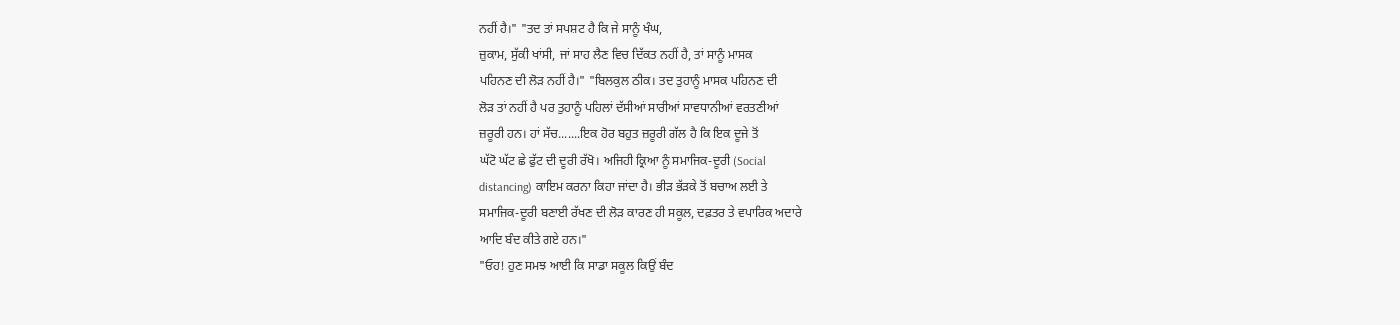ਨਹੀਂ ਹੈ।" "ਤਦ ਤਾਂ ਸਪਸ਼ਟ ਹੈ ਕਿ ਜੇ ਸਾਨੂੰ ਖੰਘ,
ਜ਼ੁਕਾਮ, ਸੁੱਕੀ ਖਾਂਸੀ, ਜਾਂ ਸਾਹ ਲੈਣ ਵਿਚ ਦਿੱਕਤ ਨਹੀਂ ਹੈ, ਤਾਂ ਸਾਨੂੰ ਮਾਸਕ
ਪਹਿਨਣ ਦੀ ਲੋੜ ਨਹੀਂ ਹੈ।" "ਬਿਲਕੁਲ ਠੀਕ। ਤਦ ਤੁਹਾਨੂੰ ਮਾਸਕ ਪਹਿਨਣ ਦੀ
ਲੋੜ ਤਾਂ ਨਹੀਂ ਹੈ ਪਰ ਤੁਹਾਨੂੰ ਪਹਿਲਾਂ ਦੱਸੀਆਂ ਸਾਰੀਆਂ ਸਾਵਧਾਨੀਆਂ ਵਰਤਣੀਆਂ
ਜ਼ਰੂਰੀ ਹਨ। ਹਾਂ ਸੱਚ.......ਇਕ ਹੋਰ ਬਹੁਤ ਜ਼ਰੂਰੀ ਗੱਲ ਹੈ ਕਿ ਇਕ ਦੂਜੇ ਤੋਂ
ਘੱਟੋ ਘੱਟ ਛੇ ਫੁੱਟ ਦੀ ਦੂਰੀ ਰੱਖੋ। ਅਜਿਹੀ ਕ੍ਰਿਆ ਨੂੰ ਸਮਾਜਿਕ-ਦੂਰੀ (Social
distancing) ਕਾਇਮ ਕਰਨਾ ਕਿਹਾ ਜਾਂਦਾ ਹੈ। ਭੀੜ ਭੱੜਕੇ ਤੋਂ ਬਚਾਅ ਲਈ ਤੇ
ਸਮਾਜਿਕ-ਦੂਰੀ ਬਣਾਈ ਰੱਖਣ ਦੀ ਲੋੜ ਕਾਰਣ ਹੀ ਸਕੂਲ, ਦਫ਼ਤਰ ਤੇ ਵਪਾਰਿਕ ਅਦਾਰੇ
ਆਦਿ ਬੰਦ ਕੀਤੇ ਗਏ ਹਨ।"
"ਓਹ! ਹੁਣ ਸਮਝ ਆਈ ਕਿ ਸਾਡਾ ਸਕੂਲ ਕਿਉਂ ਬੰਦ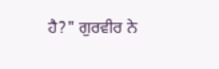ਹੈ?" ਗੁਰਵੀਰ ਨੇ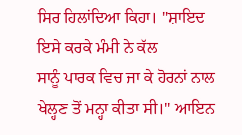ਸਿਰ ਹਿਲਾਂਦਿਆ ਕਿਹਾ। "ਸ਼ਾਇਦ ਇਸੇ ਕਰਕੇ ਮੰਮੀ ਨੇ ਕੱਲ
ਸਾਨੂੰ ਪਾਰਕ ਵਿਚ ਜਾ ਕੇ ਹੋਰਨਾਂ ਨਾਲ ਖੇਲ੍ਹਣ ਤੋਂ ਮਨ੍ਹਾ ਕੀਤਾ ਸੀ।" ਆਇਨ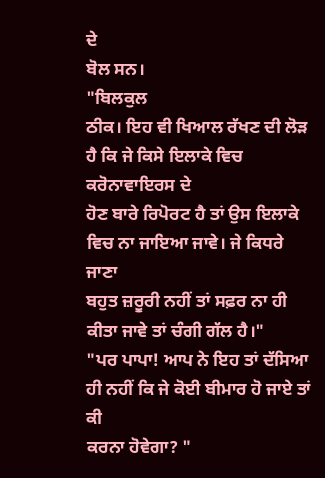ਦੇ
ਬੋਲ ਸਨ।
"ਬਿਲਕੁਲ
ਠੀਕ। ਇਹ ਵੀ ਖਿਆਲ ਰੱਖਣ ਦੀ ਲੋੜ ਹੈ ਕਿ ਜੇ ਕਿਸੇ ਇਲਾਕੇ ਵਿਚ ਕਰੋਨਾਵਾਇਰਸ ਦੇ
ਹੋਣ ਬਾਰੇ ਰਿਪੋਰਟ ਹੈ ਤਾਂ ਉਸ ਇਲਾਕੇ ਵਿਚ ਨਾ ਜਾਇਆ ਜਾਵੇ। ਜੇ ਕਿਧਰੇ ਜਾਣਾ
ਬਹੁਤ ਜ਼ਰੂਰੀ ਨਹੀਂ ਤਾਂ ਸਫ਼ਰ ਨਾ ਹੀ ਕੀਤਾ ਜਾਵੇ ਤਾਂ ਚੰਗੀ ਗੱਲ ਹੈ।"
"ਪਰ ਪਾਪਾ! ਆਪ ਨੇ ਇਹ ਤਾਂ ਦੱਸਿਆ ਹੀ ਨਹੀਂ ਕਿ ਜੇ ਕੋਈ ਬੀਮਾਰ ਹੋ ਜਾਏ ਤਾਂ ਕੀ
ਕਰਨਾ ਹੋਵੇਗਾ? "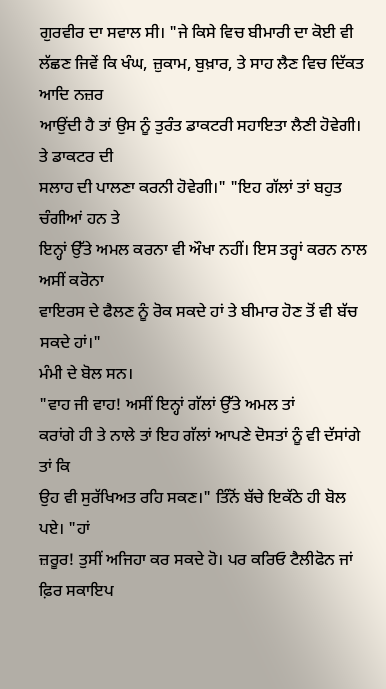ਗੁਰਵੀਰ ਦਾ ਸਵਾਲ ਸੀ। "ਜੇ ਕਿਸੇ ਵਿਚ ਬੀਮਾਰੀ ਦਾ ਕੋਈ ਵੀ
ਲੱਛਣ ਜਿਵੇਂ ਕਿ ਖੰਘ, ਜ਼ੁਕਾਮ, ਬੁਖ਼ਾਰ, ਤੇ ਸਾਹ ਲੈਣ ਵਿਚ ਦਿੱਕਤ ਆਦਿ ਨਜ਼ਰ
ਆਉਂਦੀ ਹੈ ਤਾਂ ਉਸ ਨੂੰ ਤੁਰੰਤ ਡਾਕਟਰੀ ਸਹਾਇਤਾ ਲੈਣੀ ਹੋਵੇਗੀ। ਤੇ ਡਾਕਟਰ ਦੀ
ਸਲਾਹ ਦੀ ਪਾਲਣਾ ਕਰਨੀ ਹੋਵੇਗੀ।" "ਇਹ ਗੱਲਾਂ ਤਾਂ ਬਹੁਤ ਚੰਗੀਆਂ ਹਨ ਤੇ
ਇਨ੍ਹਾਂ ਉੱਤੇ ਅਮਲ ਕਰਨਾ ਵੀ ਔਖਾ ਨਹੀਂ। ਇਸ ਤਰ੍ਹਾਂ ਕਰਨ ਨਾਲ ਅਸੀਂ ਕਰੋਨਾ
ਵਾਇਰਸ ਦੇ ਫੈਲਣ ਨੂੰ ਰੋਕ ਸਕਦੇ ਹਾਂ ਤੇ ਬੀਮਾਰ ਹੋਣ ਤੋਂ ਵੀ ਬੱਚ ਸਕਦੇ ਹਾਂ।"
ਮੰਮੀ ਦੇ ਬੋਲ ਸਨ।
"ਵਾਹ ਜੀ ਵਾਹ! ਅਸੀਂ ਇਨ੍ਹਾਂ ਗੱਲਾਂ ਉੱਤੇ ਅਮਲ ਤਾਂ
ਕਰਾਂਗੇ ਹੀ ਤੇ ਨਾਲੇ ਤਾਂ ਇਹ ਗੱਲਾਂ ਆਪਣੇ ਦੋਸਤਾਂ ਨੂੰ ਵੀ ਦੱਸਾਂਗੇ ਤਾਂ ਕਿ
ਉਹ ਵੀ ਸੁਰੱਖਿਅਤ ਰਹਿ ਸਕਣ।" ਤਿੰਨੋਂ ਬੱਚੇ ਇਕੱਠੇ ਹੀ ਬੋਲ ਪਏ। "ਹਾਂ
ਜ਼ਰੂਰ! ਤੁਸੀਂ ਅਜਿਹਾ ਕਰ ਸਕਦੇ ਹੋ। ਪਰ ਕਰਿਓ ਟੈਲੀਫੋਨ ਜਾਂ ਫ਼ਿਰ ਸਕਾਇਪ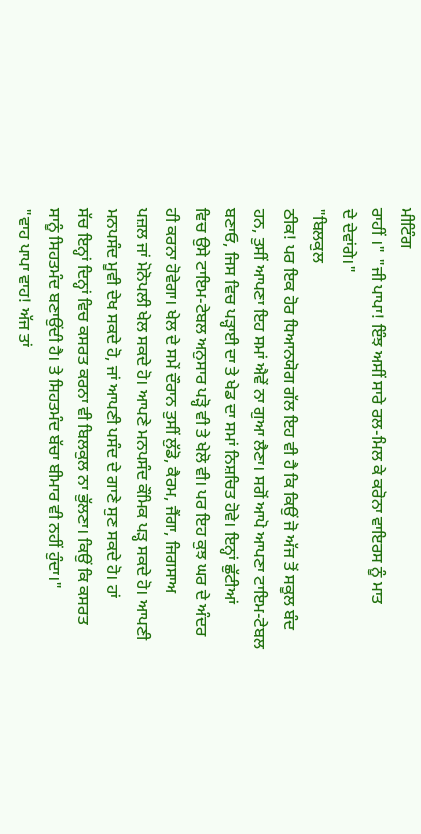ਮੀਟਿੰਗ
ਰਾਹੀਂ ।" "ਜੀ ਪਾਪਾ! ਇੰਝ ਅਸੀਂ ਸਾਰੇ ਰਲ-ਮਿਲ ਕੇ ਕਰੋਨਾ ਵਾਇਰਸ ਨੂੰ ਮਾਤ
ਦੇ ਦੇਵਾਂਗੇ।"
"ਬਿਲਕੁਲ
ਠੀਕ! ਪਰ ਇਕ ਹੋਰ ਧਿਆਨਯੋਗ ਗੱਲ ਇਹ ਵੀ ਹੈ ਕਿ ਕਿਉਂ ਜੋ ਅੱਜ ਤੋਂ ਸਕੂਲ ਬੰਦ
ਹਨ, ਤੁਸੀਂ ਆਪਣਾ ਇਹ ਸਮਾਂ ਐਵੇਂ ਨਾ ਗੁਆ ਲੈਣਾ। ਸਗੋਂ ਆਪੋ ਆਪਣਾ ਟਾਇਮ-ਟੇਬਲ
ਬਣਾਓ, ਜਿਸ ਵਿਚ ਪੜ੍ਹਾਈ ਦਾ ਤੇ ਖੇਡ ਦਾ ਸਮਾਂ ਨਿਸ਼ਚਿਤ ਹੋਵੇ। ਇਨ੍ਹਾਂ ਛੁੱਟੀਆਂ
ਵਿਚ ਉਸੇ ਟਾਇਮ-ਟੇਬਲ ਅਨੁਸਾਰ ਪੜ੍ਹੋ ਵੀ ਤੇ ਖੇਲੋ ਵੀ। ਪਰ ਇਹ ਕੁਝ ਘਰ ਦੇ ਅੰਦਰ
ਹੀ ਕਰਨਾ ਹੋਵੇਗਾ। ਖੇਲ ਦੇ ਸਮੇਂ ਦੌਰਾਨ ਤੁਸੀਂ ਲੁੱਡੋ, ਕੈਰਮ, ਜੈਂਗਾ, ਜਿਗਸਾਅ
ਪਜ਼ਲ ਜਾਂ ਮੋਨੋਪਲੀ ਖੇਲ ਸਕਦੇ ਹੋ। ਆਪਣੇ ਮਨਪਸੰਦ ਕੌਮਿਕ ਪੜ੍ਹ ਸਕਦੇ ਹੋ। ਆਪਣੀ
ਮਨਪਸੰਦ ਮੂਵੀ ਦੇਖ ਸਕਦੇ ਹੋ, ਜਾਂ ਆਪਣੀ ਪਸੰਦ ਦੇ ਗਾਣੇ ਸੁਣ ਸਕਦੇ ਹੋ। ਹਾਂ
ਸੱਚ ਇਨ੍ਹਾਂ ਦਿਨ੍ਹਾਂ ਵਿਚ ਕਸਰਤ ਕਰਨਾ ਵੀ ਬਿਲਕੁਲ ਨਾ ਭੁੱਲਣਾ। ਕਿਉਂ ਕਿ ਕਸਰਤ
ਸਾਨੂੰ ਸਿਹਤਮੰਦ ਬਣਾਉਂਦੀ ਹੈ। ਤੇ ਸਿਹਤਮੰਦ ਬੱਚਾ ਬੀਮਾਰ ਵੀ ਨਹੀਂ ਹੁੰਦਾ।"
"ਵਾਹ ਪਾਪਾ ਵਾਹ! ਅੱਜ ਤਾਂ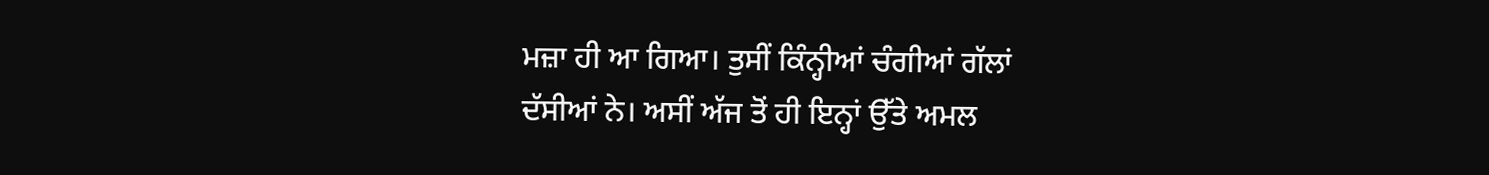ਮਜ਼ਾ ਹੀ ਆ ਗਿਆ। ਤੁਸੀਂ ਕਿੰਨ੍ਹੀਆਂ ਚੰਗੀਆਂ ਗੱਲਾਂ
ਦੱਸੀਆਂ ਨੇ। ਅਸੀਂ ਅੱਜ ਤੋਂ ਹੀ ਇਨ੍ਹਾਂ ਉੱਤੇ ਅਮਲ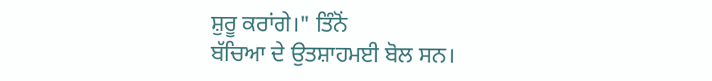ਸ਼ੁਰੂ ਕਰਾਂਗੇ।" ਤਿੰਨੋਂ
ਬੱਚਿਆ ਦੇ ਉਤਸ਼ਾਹਮਈ ਬੋਲ ਸਨ।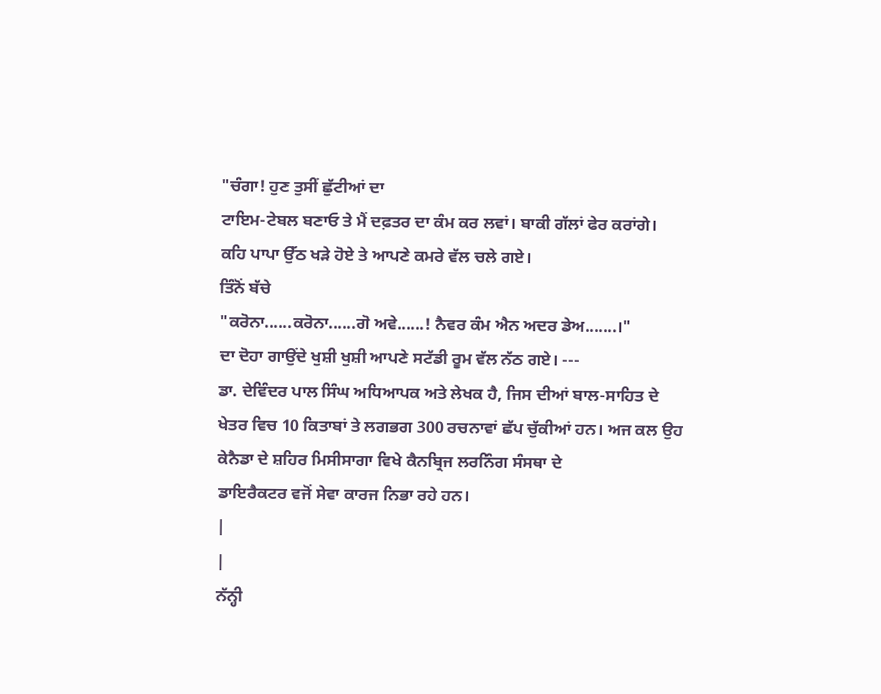"ਚੰਗਾ! ਹੁਣ ਤੁਸੀਂ ਛੁੱਟੀਆਂ ਦਾ
ਟਾਇਮ-ਟੇਬਲ ਬਣਾਓ ਤੇ ਮੈਂ ਦਫ਼ਤਰ ਦਾ ਕੰਮ ਕਰ ਲਵਾਂ। ਬਾਕੀ ਗੱਲਾਂ ਫੇਰ ਕਰਾਂਗੇ।
ਕਹਿ ਪਾਪਾ ਉੱਠ ਖੜੇ ਹੋਏ ਤੇ ਆਪਣੇ ਕਮਰੇ ਵੱਲ ਚਲੇ ਗਏ।
ਤਿੰਨੋਂ ਬੱਚੇ
"ਕਰੋਨਾ......ਕਰੋਨਾ......ਗੋ ਅਵੇ......! ਨੈਵਰ ਕੰਮ ਐਨ ਅਦਰ ਡੇਅ.......।"
ਦਾ ਦੋਹਾ ਗਾਉਂਦੇ ਖੁਸ਼ੀ ਖੁਸ਼ੀ ਆਪਣੇ ਸਟੱਡੀ ਰੂਮ ਵੱਲ ਨੱਠ ਗਏ। ---
ਡਾ. ਦੇਵਿੰਦਰ ਪਾਲ ਸਿੰਘ ਅਧਿਆਪਕ ਅਤੇ ਲੇਖਕ ਹੈ, ਜਿਸ ਦੀਆਂ ਬਾਲ-ਸਾਹਿਤ ਦੇ
ਖੇਤਰ ਵਿਚ 10 ਕਿਤਾਬਾਂ ਤੇ ਲਗਭਗ 300 ਰਚਨਾਵਾਂ ਛੱਪ ਚੁੱਕੀਆਂ ਹਨ। ਅਜ ਕਲ ਉਹ
ਕੇਨੈਡਾ ਦੇ ਸ਼ਹਿਰ ਮਿਸੀਸਾਗਾ ਵਿਖੇ ਕੈਨਬ੍ਰਿਜ ਲਰਨਿੰਗ ਸੰਸਥਾ ਦੇ
ਡਾਇਰੈਕਟਰ ਵਜੋਂ ਸੇਵਾ ਕਾਰਜ ਨਿਭਾ ਰਹੇ ਹਨ।
|
|
ਨੱਨ੍ਹੀ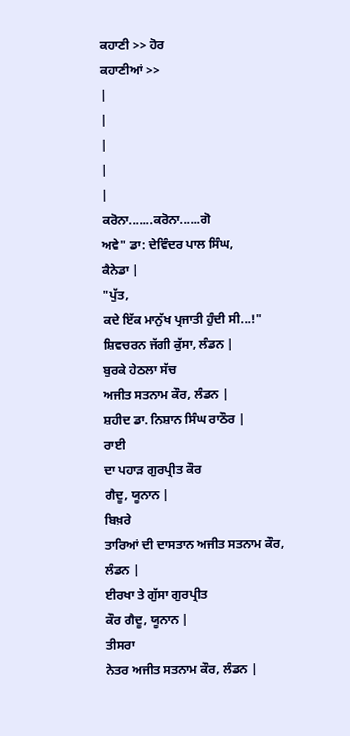ਕਹਾਣੀ >> ਹੋਰ
ਕਹਾਣੀਆਂ >>
|
|
|
|
|
ਕਰੋਨਾ.......ਕਰੋਨਾ......ਗੋ
ਅਵੇ" ਡਾ: ਦੇਵਿੰਦਰ ਪਾਲ ਸਿੰਘ,
ਕੈਨੇਡਾ |
"ਪੁੱਤ,
ਕਦੇ ਇੱਕ ਮਾਨੁੱਖ ਪ੍ਰਜਾਤੀ ਹੁੰਦੀ ਸੀ...!"
ਸ਼ਿਵਚਰਨ ਜੱਗੀ ਕੁੱਸਾ, ਲੰਡਨ |
ਬੁਰਕੇ ਹੇਠਲਾ ਸੱਚ
ਅਜੀਤ ਸਤਨਾਮ ਕੌਰ, ਲੰਡਨ |
ਸ਼ਹੀਦ ਡਾ. ਨਿਸ਼ਾਨ ਸਿੰਘ ਰਾਠੌਰ |
ਰਾਈ
ਦਾ ਪਹਾੜ ਗੁਰਪ੍ਰੀਤ ਕੌਰ
ਗੈਦੂ, ਯੂਨਾਨ |
ਬਿਖ਼ਰੇ
ਤਾਰਿਆਂ ਦੀ ਦਾਸਤਾਨ ਅਜੀਤ ਸਤਨਾਮ ਕੌਰ,
ਲੰਡਨ |
ਈਰਖਾ ਤੇ ਗੁੱਸਾ ਗੁਰਪ੍ਰੀਤ
ਕੌਰ ਗੈਦੂ, ਯੂਨਾਨ |
ਤੀਸਰਾ
ਨੇਤਰ ਅਜੀਤ ਸਤਨਾਮ ਕੌਰ, ਲੰਡਨ |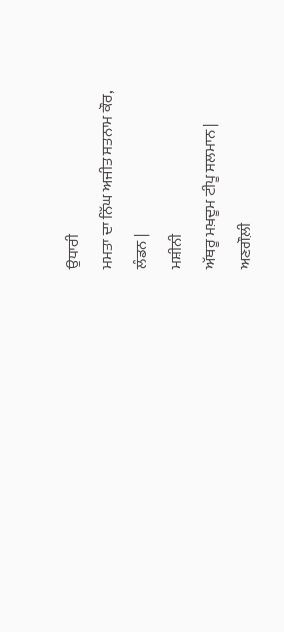ਉਧਾਰੀ
ਮਮਤਾ ਦਾ ਨਿੱਘ ਅਜੀਤ ਸਤਨਾਮ ਕੌਰ,
ਲੰਡਨ |
ਮਸ਼ੀਨੀ
ਅੱਥਰੂ ਮਖ਼ਦੂਮ ਟੀਪੂ ਸਲਮਾਨ |
ਅਣਗੌਲ਼ੀ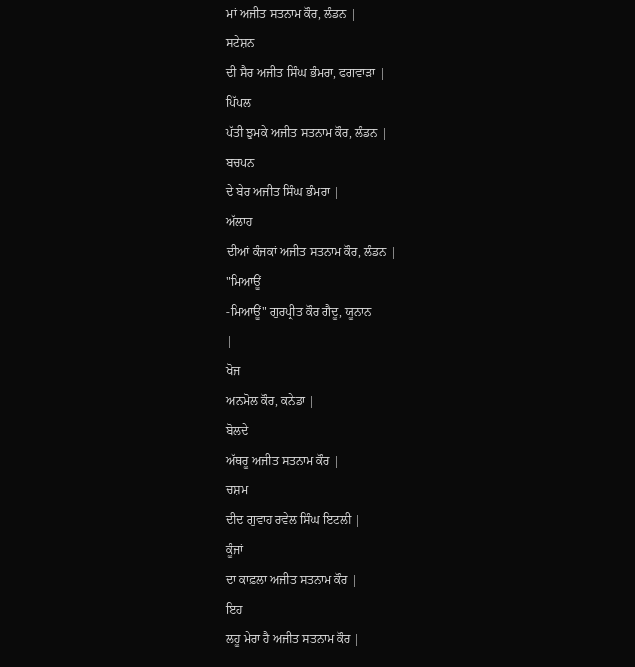ਮਾਂ ਅਜੀਤ ਸਤਨਾਮ ਕੌਰ, ਲੰਡਨ |
ਸਟੇਸ਼ਨ
ਦੀ ਸੈਰ ਅਜੀਤ ਸਿੰਘ ਭੰਮਰਾ, ਫਗਵਾੜਾ |
ਪਿੱਪਲ
ਪੱਤੀ ਝੁਮਕੇ ਅਜੀਤ ਸਤਨਾਮ ਕੌਰ, ਲੰਡਨ |
ਬਚਪਨ
ਦੇ ਬੇਰ ਅਜੀਤ ਸਿੰਘ ਭੰਮਰਾ |
ਅੱਲਾਹ
ਦੀਆਂ ਕੰਜਕਾਂ ਅਜੀਤ ਸਤਨਾਮ ਕੌਰ, ਲੰਡਨ |
"ਮਿਆਊਂ
-ਮਿਆਊਂ" ਗੁਰਪ੍ਰੀਤ ਕੌਰ ਗੈਦੂ, ਯੂਨਾਨ
|
ਖੋਜ
ਅਨਮੋਲ ਕੌਰ, ਕਨੇਡਾ |
ਬੋਲਦੇ
ਅੱਥਰੂ ਅਜੀਤ ਸਤਨਾਮ ਕੌਰ |
ਚਸ਼ਮ
ਦੀਦ ਗੁਵਾਹ ਰਵੇਲ ਸਿੰਘ ਇਟਲੀ |
ਕੂੰਜਾਂ
ਦਾ ਕਾਫ਼ਲਾ ਅਜੀਤ ਸਤਨਾਮ ਕੌਰ |
ਇਹ
ਲਹੂ ਮੇਰਾ ਹੈ ਅਜੀਤ ਸਤਨਾਮ ਕੌਰ |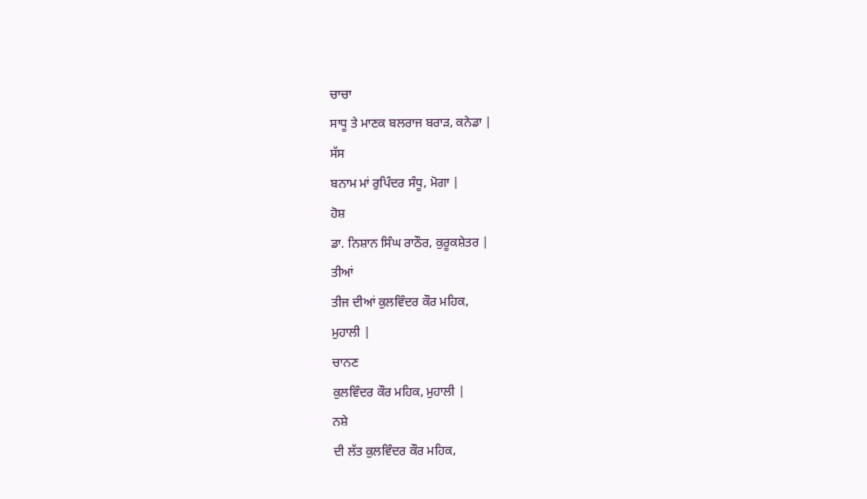ਚਾਚਾ
ਸਾਧੂ ਤੇ ਮਾਣਕ ਬਲਰਾਜ ਬਰਾੜ, ਕਨੇਡਾ |
ਸੱਸ
ਬਨਾਮ ਮਾਂ ਰੁਪਿੰਦਰ ਸੰਧੂ, ਮੋਗਾ |
ਹੋਸ਼
ਡਾ. ਨਿਸ਼ਾਨ ਸਿੰਘ ਰਾਠੌਰ, ਕੁਰੂਕਸ਼ੇਤਰ |
ਤੀਆਂ
ਤੀਜ ਦੀਆਂ ਕੁਲਵਿੰਦਰ ਕੌਰ ਮਹਿਕ,
ਮੁਹਾਲੀ |
ਚਾਨਣ
ਕੁਲਵਿੰਦਰ ਕੌਰ ਮਹਿਕ, ਮੁਹਾਲੀ |
ਨਸ਼ੇ
ਦੀ ਲੱਤ ਕੁਲਵਿੰਦਰ ਕੌਰ ਮਹਿਕ,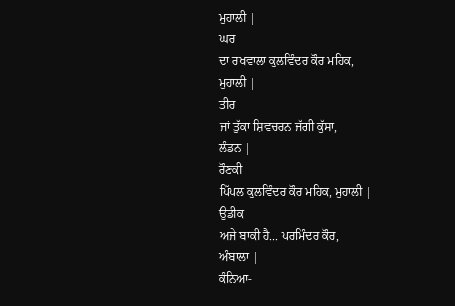ਮੁਹਾਲੀ |
ਘਰ
ਦਾ ਰਖਵਾਲਾ ਕੁਲਵਿੰਦਰ ਕੌਰ ਮਹਿਕ,
ਮੁਹਾਲੀ |
ਤੀਰ
ਜਾਂ ਤੁੱਕਾ ਸ਼ਿਵਚਰਨ ਜੱਗੀ ਕੁੱਸਾ,
ਲੰਡਨ |
ਰੌਣਕੀ
ਪਿੱਪਲ ਕੁਲਵਿੰਦਰ ਕੌਰ ਮਹਿਕ, ਮੁਹਾਲੀ |
ਉਡੀਕ
ਅਜੇ ਬਾਕੀ ਹੈ... ਪਰਮਿੰਦਰ ਕੌਰ,
ਅੰਬਾਲਾ |
ਕੰਨਿਆ-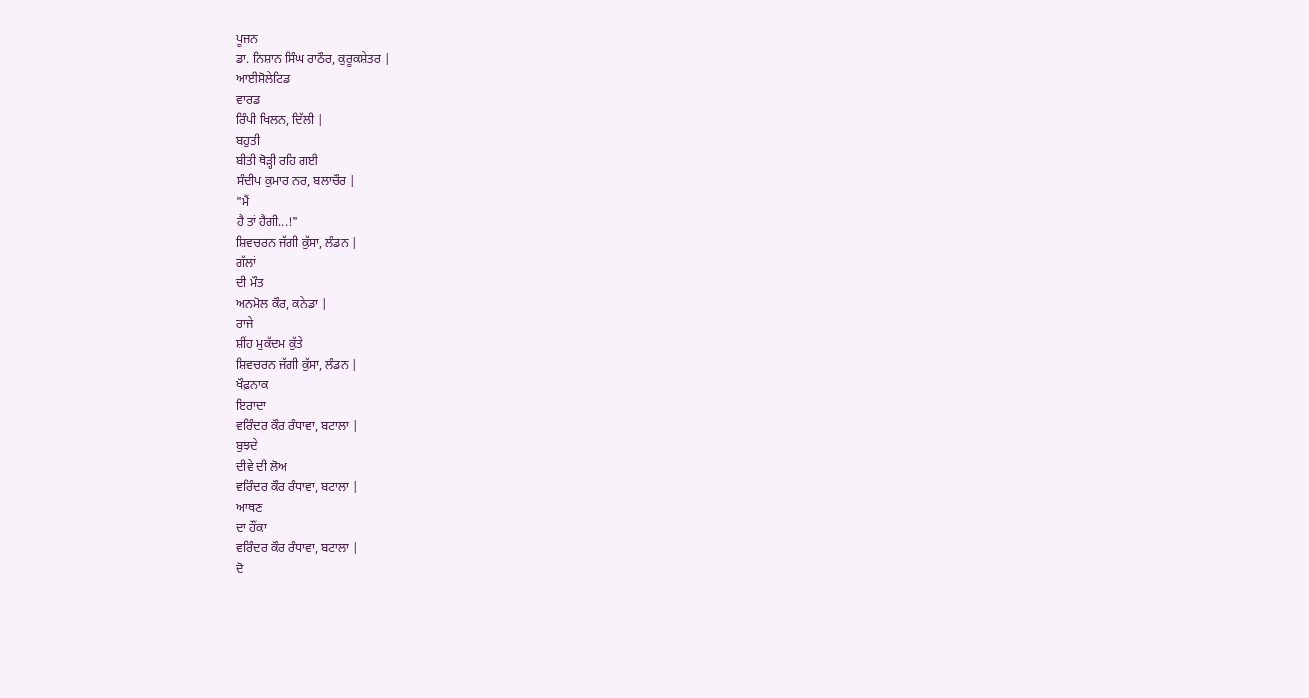ਪੂਜਨ
ਡਾ. ਨਿਸ਼ਾਨ ਸਿੰਘ ਰਾਠੌਰ, ਕੁਰੂਕਸ਼ੇਤਰ |
ਆਈਸੋਲੇਟਿਡ
ਵਾਰਡ
ਰਿੰਪੀ ਖਿਲਨ, ਦਿੱਲੀ |
ਬਹੁਤੀ
ਬੀਤੀ ਥੋੜ੍ਹੀ ਰਹਿ ਗਈ
ਸੰਦੀਪ ਕੁਮਾਰ ਨਰ, ਬਲਾਚੌਰ |
"ਮੈਂ
ਹੈ ਤਾਂ ਹੈਗੀ...!"
ਸ਼ਿਵਚਰਨ ਜੱਗੀ ਕੁੱਸਾ, ਲੰਡਨ |
ਗੱਲਾਂ
ਦੀ ਮੌਤ
ਅਨਮੋਲ ਕੌਰ, ਕਨੇਡਾ |
ਰਾਜੇ
ਸ਼ੀਂਹ ਮੁਕੱਦਮ ਕੁੱਤੇ
ਸ਼ਿਵਚਰਨ ਜੱਗੀ ਕੁੱਸਾ, ਲੰਡਨ |
ਖੌਫ਼ਨਾਕ
ਇਰਾਦਾ
ਵਰਿੰਦਰ ਕੌਰ ਰੰਧਾਵਾ, ਬਟਾਲਾ |
ਬੁਝਦੇ
ਦੀਵੇ ਦੀ ਲੋਅ
ਵਰਿੰਦਰ ਕੌਰ ਰੰਧਾਵਾ, ਬਟਾਲਾ |
ਆਥਣ
ਦਾ ਹੌਂਕਾ
ਵਰਿੰਦਰ ਕੌਰ ਰੰਧਾਵਾ, ਬਟਾਲਾ |
ਦੋ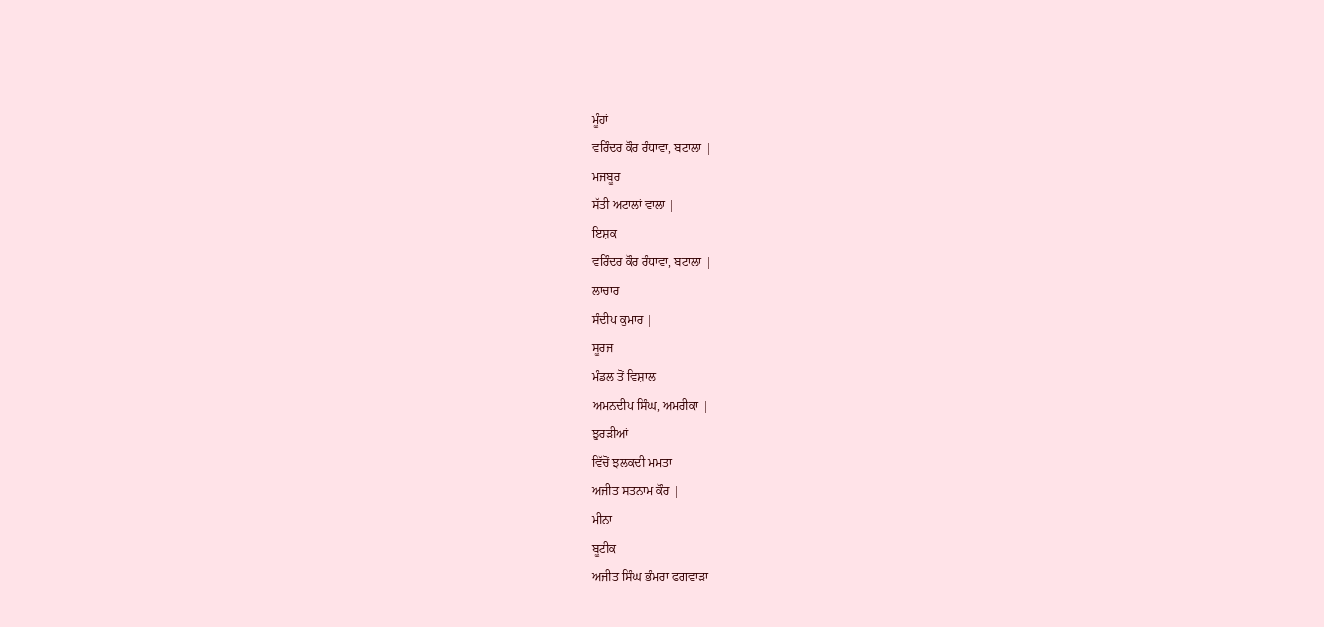ਮੂੰਹਾਂ
ਵਰਿੰਦਰ ਕੌਰ ਰੰਧਾਵਾ, ਬਟਾਲਾ |
ਮਜਬੂਰ
ਸੱਤੀ ਅਟਾਲਾਂ ਵਾਲਾ |
ਇਸ਼ਕ
ਵਰਿੰਦਰ ਕੌਰ ਰੰਧਾਵਾ, ਬਟਾਲਾ |
ਲਾਚਾਰ
ਸੰਦੀਪ ਕੁਮਾਰ |
ਸੂਰਜ
ਮੰਡਲ ਤੋਂ ਵਿਸ਼ਾਲ
ਅਮਨਦੀਪ ਸਿੰਘ, ਅਮਰੀਕਾ |
ਝੁਰੜੀਆਂ
ਵਿੱਚੋਂ ਝਲਕਦੀ ਮਮਤਾ
ਅਜੀਤ ਸਤਨਾਮ ਕੌਰ |
ਮੀਨਾ
ਬੂਟੀਕ
ਅਜੀਤ ਸਿੰਘ ਭੰਮਰਾ ਫਗਵਾੜਾ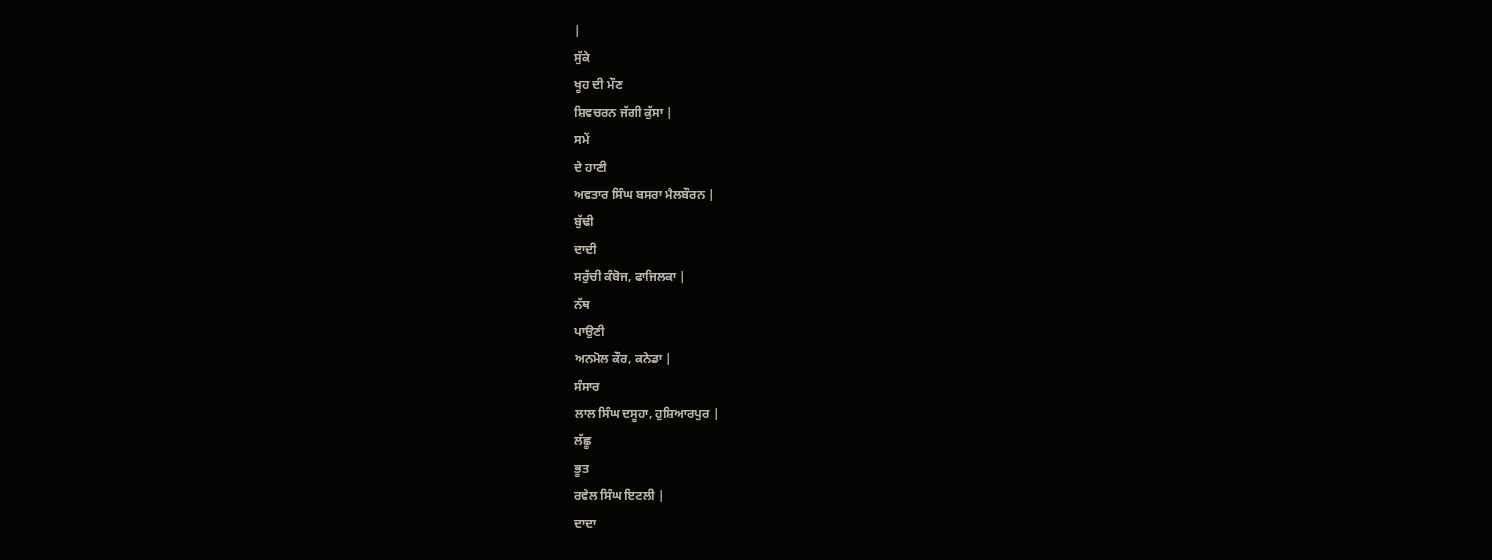|
ਸੁੱਕੇ
ਖੂਹ ਦੀ ਮੌਣ
ਸ਼ਿਵਚਰਨ ਜੱਗੀ ਕੁੱਸਾ |
ਸਮੇਂ
ਦੇ ਹਾਣੀ
ਅਵਤਾਰ ਸਿੰਘ ਬਸਰਾ ਮੈਲਬੌਰਨ |
ਬੁੱਢੀ
ਦਾਦੀ
ਸਰੁੱਚੀ ਕੰਬੋਜ, ਫਾਜਿਲਕਾ |
ਨੱਥ
ਪਾਉਣੀ
ਅਨਮੋਲ ਕੌਰ, ਕਨੇਡਾ |
ਸੰਸਾਰ
ਲਾਲ ਸਿੰਘ ਦਸੂਹਾ, ਹੁਸ਼ਿਆਰਪੁਰ |
ਲੱਛੂ
ਭੂਤ
ਰਵੇਲ ਸਿੰਘ ਇਟਲੀ |
ਦਾਦਾ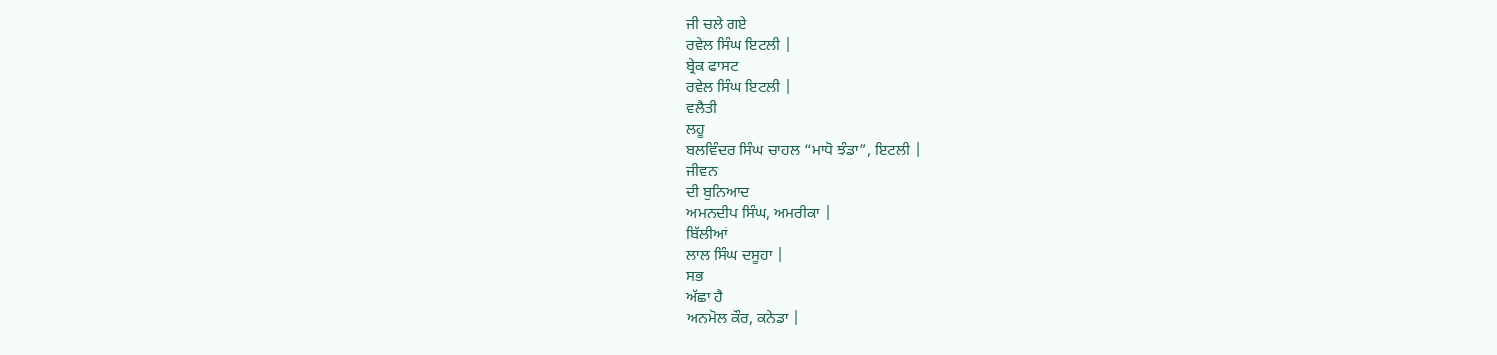ਜੀ ਚਲੇ ਗਏ
ਰਵੇਲ ਸਿੰਘ ਇਟਲੀ |
ਬ੍ਰੇਕ ਫਾਸਟ
ਰਵੇਲ ਸਿੰਘ ਇਟਲੀ |
ਵਲੈਤੀ
ਲਹੂ
ਬਲਵਿੰਦਰ ਸਿੰਘ ਚਾਹਲ “ਮਾਧੋ ਝੰਡਾ”, ਇਟਲੀ |
ਜੀਵਨ
ਦੀ ਬੁਨਿਆਦ
ਅਮਨਦੀਪ ਸਿੰਘ, ਅਮਰੀਕਾ |
ਬਿੱਲੀਆਂ
ਲਾਲ ਸਿੰਘ ਦਸੂਹਾ |
ਸਭ
ਅੱਛਾ ਹੈ
ਅਨਮੋਲ ਕੌਰ, ਕਨੇਡਾ |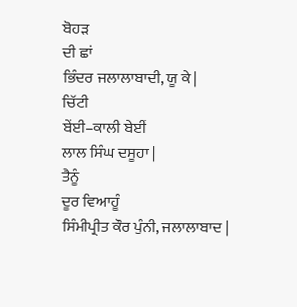ਬੋਹੜ
ਦੀ ਛਾਂ
ਭਿੰਦਰ ਜਲਾਲਾਬਾਦੀ, ਯੂ ਕੇ |
ਚਿੱਟੀ
ਬੇਂਈ–ਕਾਲੀ ਬੇਈਂ
ਲਾਲ ਸਿੰਘ ਦਸੂਹਾ |
ਤੈਨੂੰ
ਦੂਰ ਵਿਆਹੂੰ
ਸਿੰਮੀਪ੍ਰੀਤ ਕੌਰ ਪੁੰਨੀ, ਜਲਾਲਾਬਾਦ |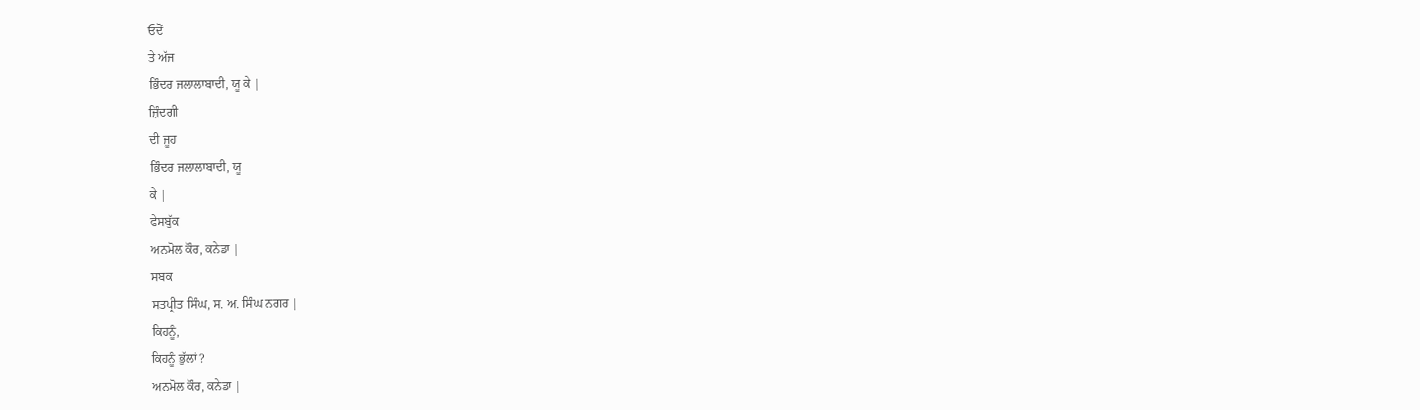ਓਦੋਂ
ਤੇ ਅੱਜ
ਭਿੰਦਰ ਜਲਾਲਾਬਾਦੀ, ਯੂ ਕੇ |
ਜ਼ਿੰਦਗੀ
ਦੀ ਜੂਹ
ਭਿੰਦਰ ਜਲਾਲਾਬਾਦੀ, ਯੂ
ਕੇ |
ਫੇਸਬੁੱਕ
ਅਨਮੋਲ ਕੌਰ, ਕਨੇਡਾ |
ਸਬਕ
ਸਤਪ੍ਰੀਤ ਸਿੰਘ, ਸ. ਅ. ਸਿੰਘ ਨਗਰ |
ਕਿਹਨੂੰ,
ਕਿਹਨੂੰ ਭੁੱਲਾਂ?
ਅਨਮੋਲ ਕੌਰ, ਕਨੇਡਾ |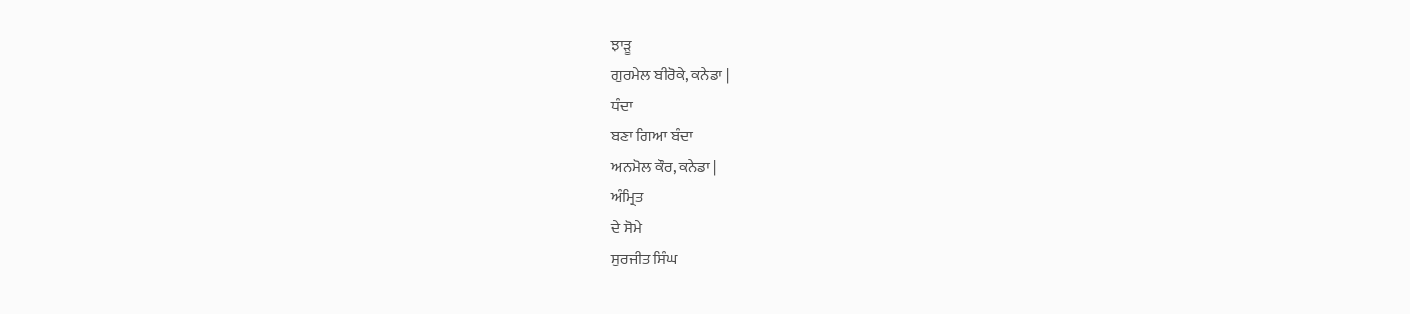ਝਾੜੂ
ਗੁਰਮੇਲ ਬੀਰੋਕੇ, ਕਨੇਡਾ |
ਧੰਦਾ
ਬਣਾ ਗਿਆ ਬੰਦਾ
ਅਨਮੋਲ ਕੌਰ, ਕਨੇਡਾ |
ਅੰਮ੍ਰਿਤ
ਦੇ ਸੋਮੇ
ਸੁਰਜੀਤ ਸਿੰਘ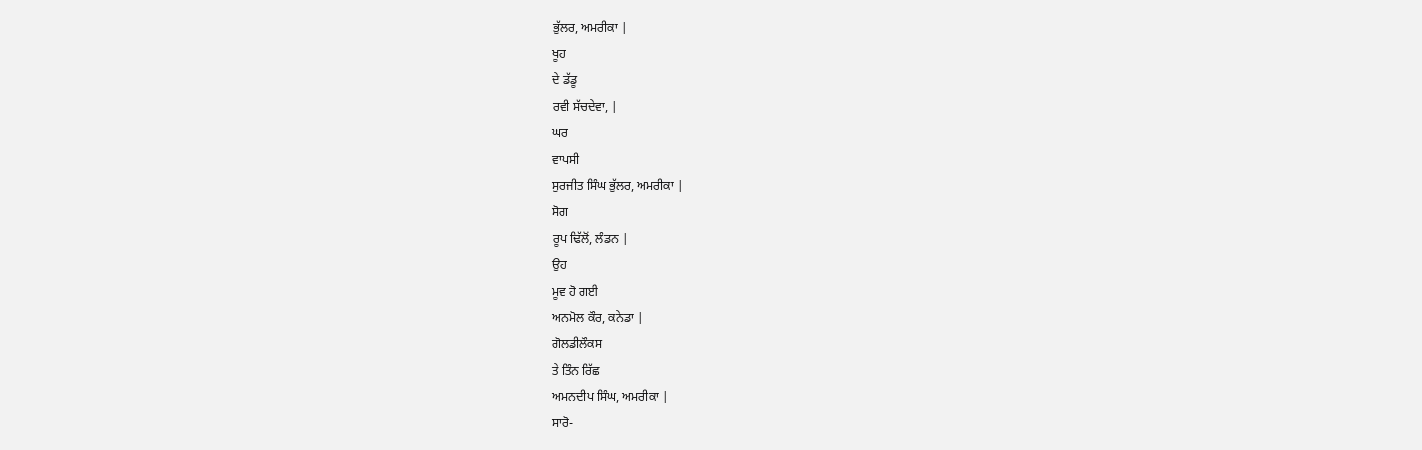ਭੁੱਲਰ, ਅਮਰੀਕਾ |
ਖੂਹ
ਦੇ ਡੱਡੂ
ਰਵੀ ਸੱਚਦੇਵਾ, |
ਘਰ
ਵਾਪਸੀ
ਸੁਰਜੀਤ ਸਿੰਘ ਭੁੱਲਰ, ਅਮਰੀਕਾ |
ਸੋਗ
ਰੂਪ ਢਿੱਲੋਂ, ਲੰਡਨ |
ਉਹ
ਮੂਵ ਹੋ ਗਈ
ਅਨਮੋਲ ਕੌਰ, ਕਨੇਡਾ |
ਗੋਲਡੀਲੌਕਸ
ਤੇ ਤਿੰਨ ਰਿੱਛ
ਅਮਨਦੀਪ ਸਿੰਘ, ਅਮਰੀਕਾ |
ਸਾਰੋ-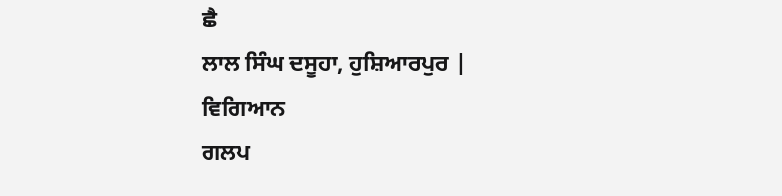ਛੈ
ਲਾਲ ਸਿੰਘ ਦਸੂਹਾ, ਹੁਸ਼ਿਆਰਪੁਰ |
ਵਿਗਿਆਨ
ਗਲਪ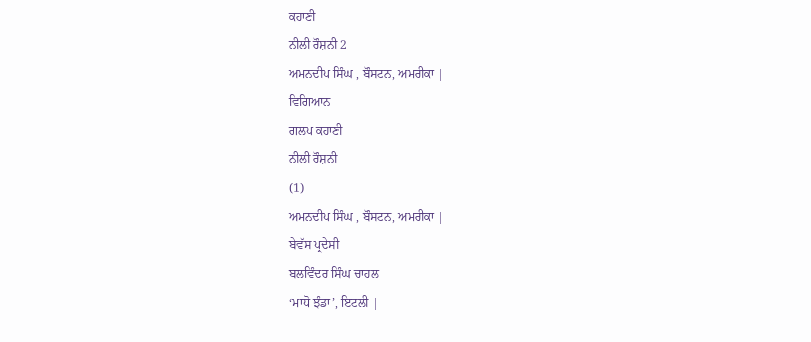ਕਹਾਣੀ
ਨੀਲੀ ਰੌਸ਼ਨੀ 2
ਅਮਨਦੀਪ ਸਿੰਘ , ਬੌਸਟਨ, ਅਮਰੀਕਾ |
ਵਿਗਿਆਨ
ਗਲਪ ਕਹਾਣੀ
ਨੀਲੀ ਰੌਸ਼ਨੀ
(1)
ਅਮਨਦੀਪ ਸਿੰਘ , ਬੌਸਟਨ, ਅਮਰੀਕਾ |
ਬੇਵੱਸ ਪ੍ਰਦੇਸੀ
ਬਲਵਿੰਦਰ ਸਿੰਘ ਚਾਹਲ
‘ਮਾਧੋ ਝੰਡਾ’, ਇਟਲੀ |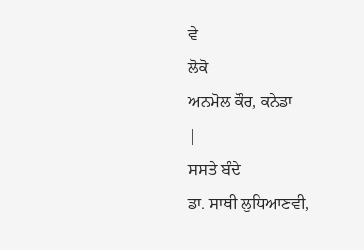ਵੇ
ਲੋਕੋ
ਅਨਮੋਲ ਕੌਰ, ਕਨੇਡਾ
|
ਸਸਤੇ ਬੰਦੇ
ਡਾ. ਸਾਥੀ ਲੁਧਿਆਣਵੀ,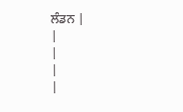ਲੰਡਨ |
|
|
|
|